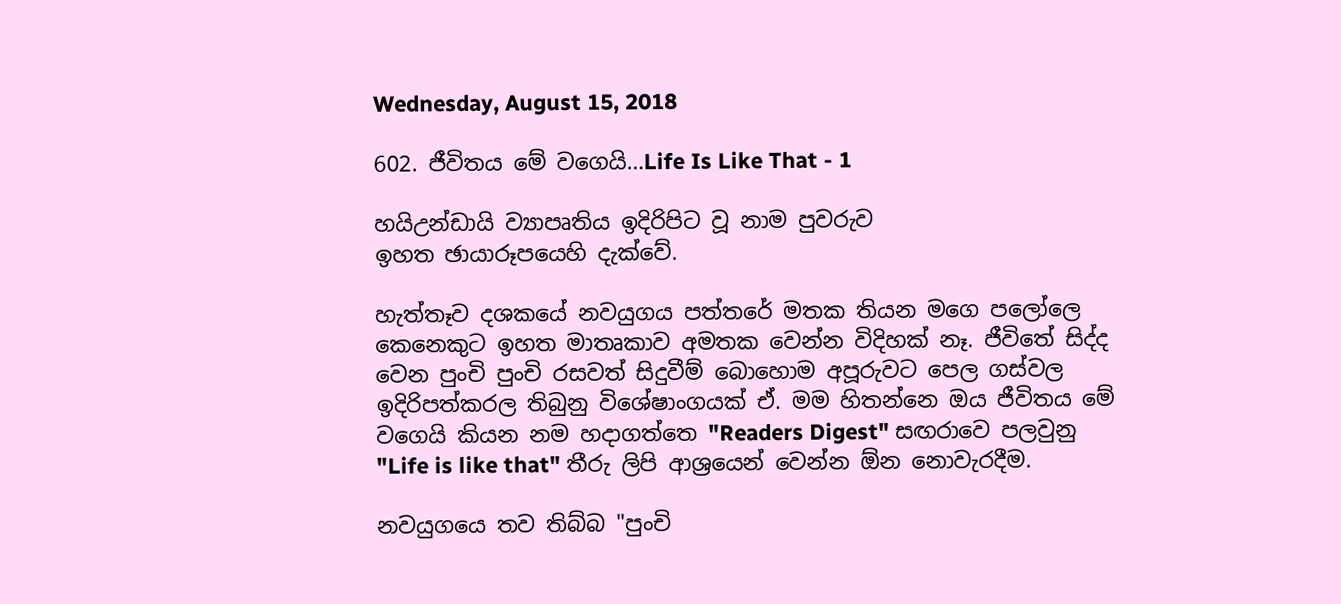Wednesday, August 15, 2018

602. ජීවිතය මේ වගෙයි…Life Is Like That - 1

හයිඋන්ඩායි ව්‍යාපෘතිය ඉදිරිපිට වූ නාම පුවරුව
ඉහත ඡායාරූපයෙහි දැක්වේ.

හැත්තෑව දශකයේ නවයුගය පත්තරේ මතක තියන මගෙ පලෝලෙ කෙනෙකුට ඉහත මාතෘකාව අමතක වෙන්න විදිහක් නෑ. ජීවිතේ සිද්ද වෙන පුංචි පුංචි රසවත් සිදුවීම් බොහොම අපූරුවට පෙල ගස්වල ඉදිරිපත්කරල තිබුනු විශේෂාංගයක් ඒ. මම හිතන්නෙ ඔය ජීවිතය මේ වගෙයි කියන නම හදාගත්තෙ "Readers Digest" සඟරාවෙ පලවුනු "Life is like that" තීරු ලිපි ආශ්‍රයෙන් වෙන්න ඕන නොවැරදීම.

නවයුගයෙ තව තිබ්බ "පුංචි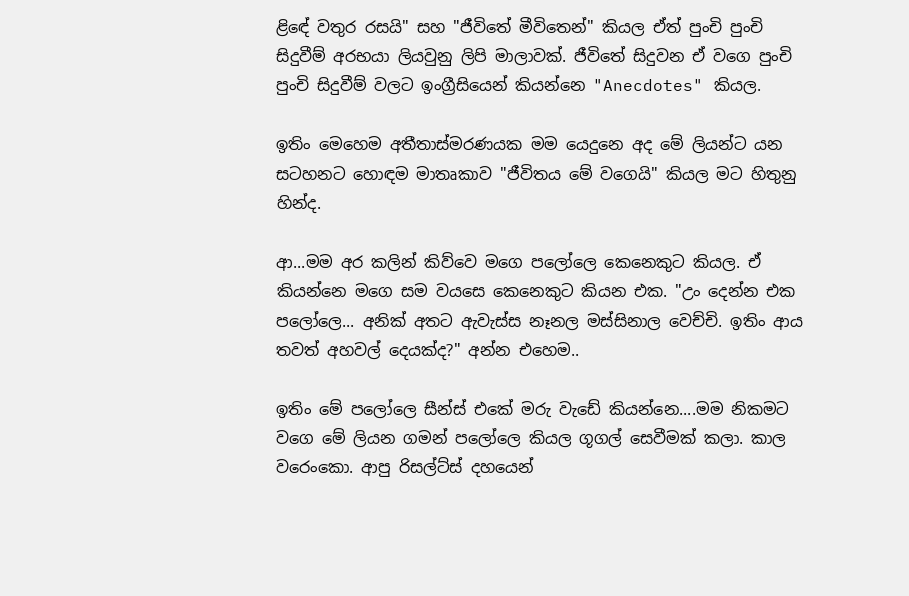ළිඳේ වතුර රසයි" සහ "ජීවිතේ මීවිතෙන්" කියල ඒත් පුංචි පුංචි සිදුවීම් අරභයා ලියවුනු ලිපි මාලාවක්. ජීවිතේ සිදුවන ඒ වගෙ පුංචි පුංචි සිදුවීම් වලට ඉංග්‍රීසියෙන් කියන්නෙ "Anecdotes" කියල.

ඉතිං මෙහෙම අතීතාස්මරණයක මම යෙදුනෙ අද මේ ලියන්ට යන සටහනට හොඳම මාතෘකාව "ජීවිතය මේ වගෙයි" කියල මට හිතුනු හින්ද.

ආ...මම අර කලින් කිව්වෙ මගෙ පලෝලෙ කෙනෙකුට කියල. ඒ කියන්නෙ මගෙ සම වයසෙ කෙනෙකුට කියන එක. "උං දෙන්න එක පලෝලෙ... අනික් අතට ඇවැස්ස නෑනල මස්සිනාල වෙච්චි. ඉතිං ආය තවත් අහවල් දෙයක්ද?" අන්න එහෙම..

ඉතිං මේ පලෝලෙ සීන්ස් එකේ මරු වැඩේ කියන්නෙ....මම නිකමට වගෙ මේ ලියන ගමන් පලෝලෙ කියල ගූගල් සෙවීමක් කලා. කාල වරෙංකො. ආපු රිසල්ට්ස් දහයෙන්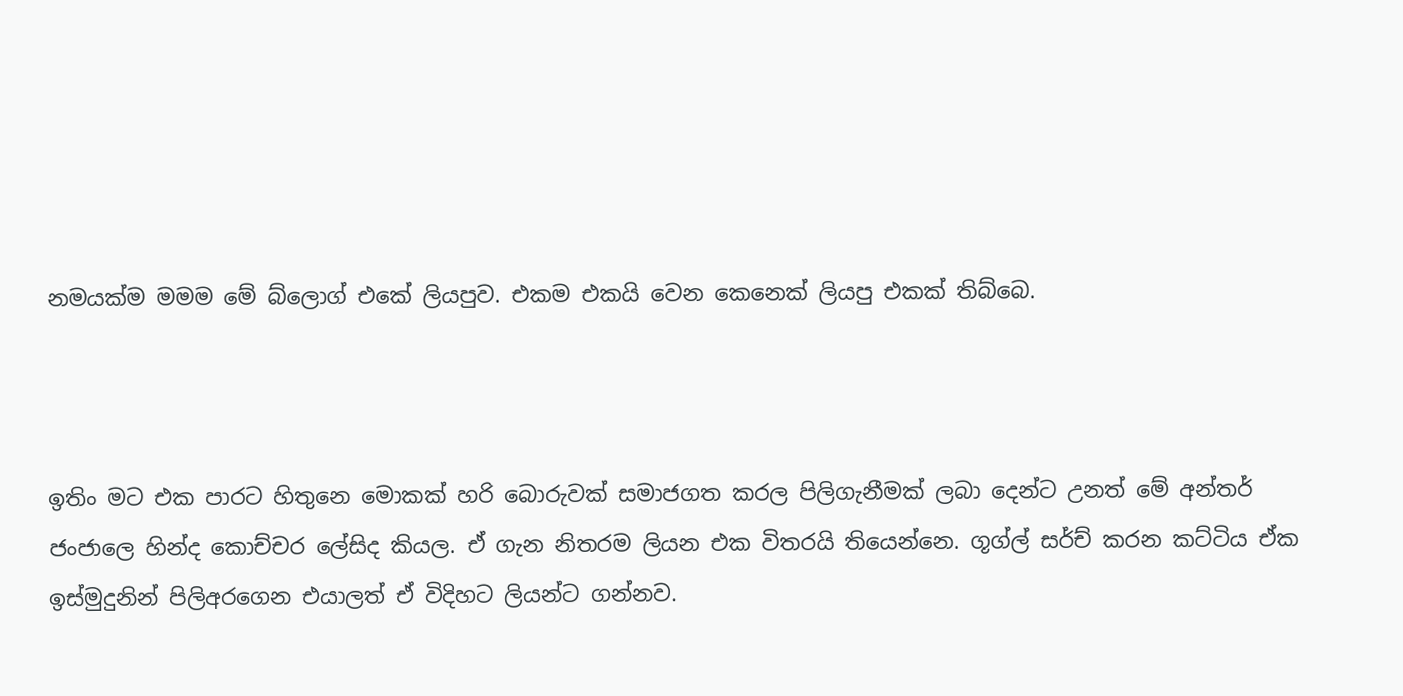නමයක්ම මමම මේ බ්ලොග් එකේ ලියපුව. එකම එකයි වෙන කෙනෙක් ලියපු එකක් තිබ්බෙ.



ඉතිං මට එක පාරට හිතුනෙ මොකක් හරි බොරුවක් සමාජගත කරල පිලිගැනීමක් ලබා දෙන්ට උනත් මේ අන්තර් ජංජාලෙ හින්ද කොච්චර ලේසිද කියල. ඒ ගැන නිතරම ලියන එක විතරයි තියෙන්නෙ. ගූග්ල් සර්ච් කරන කට්ටිය ඒක ඉස්මුදුනින් පිලිඅරගෙන එයාලත් ඒ විදිහට ලියන්ට ගන්නව.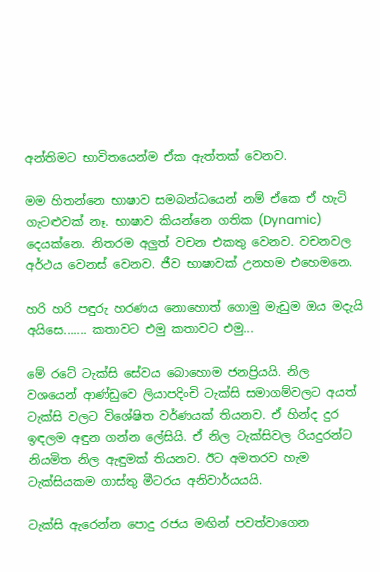අන්තිමට භාවිතයෙන්ම ඒක ඇත්තක් වෙනව.

මම හිතන්නෙ භාෂාව සමබන්ධයෙන් නම් ඒකෙ ඒ හැටි ගැටළුවක් නෑ. භාෂාව කියන්නෙ ගතික (Dynamic) දෙයක්නෙ. නිතරම අලුත් වචන එකතු වෙනව. වචනවල අර්ථය වෙනස් වෙනව. ජීව භාෂාවක් උනහම එහෙමනෙ.

හරි හරි පඳුරු හරණය නොහොත් ගොමු මැඩුම ඔය මදැයි අයිසෙ....... කතාවට එමු කතාවට එමු...

මේ රටේ ටැක්සි සේවය බොහොම ජනප්‍රියයි. නිල වශයෙන් ආණ්ඩුවෙ ලියාපදිංචි ටැක්සි සමාගම්වලට අයත් ටැක්සි වලට විශේෂිත වර්ණයක් තියනව. ඒ හින්ද දුර ඉඳලම අඳුන ගන්න ලේසියි. ඒ නිල ටැක්සිවල රියදුරන්ට නියමිත නිල ඇඳුමක් තියනව. ඊට අමතරව හැම ටැක්සියකම ගාස්තු මීටරය අනිවාර්යයයි.

ටැක්සි ඇරෙන්න පොදු රජය මඟින් පවත්වාගෙන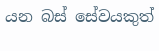යන බස් සේවයකුත්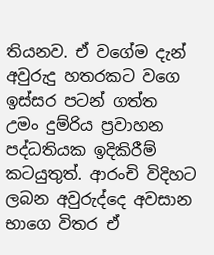තියනව. ඒ වගේම දැන් අවුරුදු හතරකට වගෙ ඉස්සර පටන් ගත්ත උමං දුම්රිය ප්‍රවාහන පද්ධතියක ඉදිකිරීම් කටයුතුත්. ආරංචි විදිහට ලබන අවුරුද්දෙ අවසාන භාගෙ විතර ඒ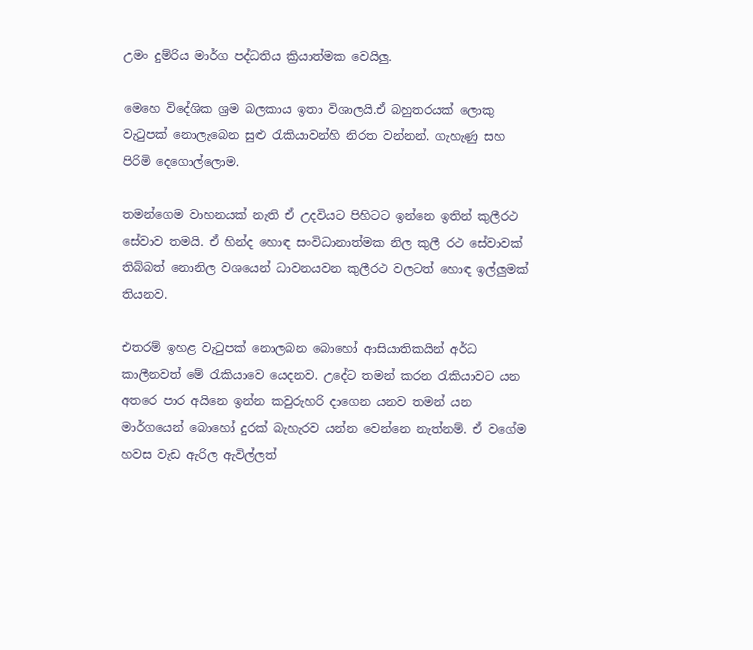උමං දුම්රිය මාර්ග පද්ධතිය ක්‍රියාත්මක වෙයිලු.

මෙහෙ විදේශික ශ්‍රම බලකාය ඉතා විශාලයි.ඒ බහුතරයක් ලොකු වැටුපක් නොලැබෙන සුළු රැකියාවන්හි නිරත වන්නන්. ගැහැණු සහ පිරිමි දෙගොල්ලොම.

තමන්ගෙම වාහනයක් නැති ඒ උදවියට පිහිටට ඉන්නෙ ඉතින් කුලීරථ සේවාව තමයි. ඒ හින්ද හොඳ සංවිධානාත්මක නිල කුලී රථ සේවාවක් තිබ්බත් නොනිල වශයෙන් ධාවනයවන කුලීරථ වලටත් හොඳ ඉල්ලුමක් තියනව.

එතරම් ඉහළ වැටුපක් නොලබන බොහෝ ආසියාතිකයින් අර්ධ කාලීනවත් මේ රැකියාවෙ යෙදනව. උදේට තමන් කරන රැකියාවට යන අතරෙ පාර අයිනෙ ඉන්න කවුරුහරි දාගෙන යනව තමන් යන මාර්ගයෙන් බොහෝ දුරක් බැහැරව යන්න වෙන්නෙ නැත්නම්. ඒ වගේම හවස වැඩ ඇරිල ඇවිල්ලත්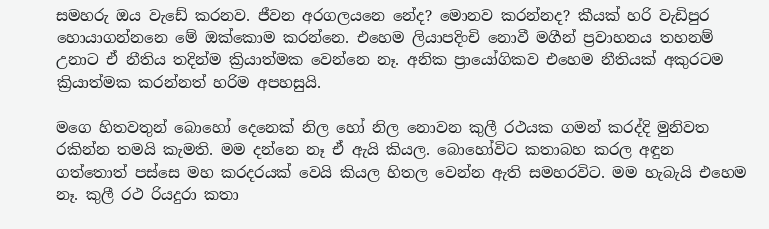සමහරු ඔය වැඩේ කරනව. ජීවන අරගලයනෙ නේද? මොනව කරන්නද? කීයක් හරි වැඩිපුර හොයාගන්නනෙ මේ ඔක්කොම කරන්නෙ. එහෙම ලියාපදිංචි නොවී මගීන් ප්‍රවාහනය තහනම් උනාට ඒ නීතිය තදින්ම ක්‍රියාත්මක වෙන්නෙ නෑ. අනික ප්‍රායෝගිකව එහෙම නීතියක් අකුරටම ක්‍රියාත්මක කරන්නත් හරිම අපහසුයි.

මගෙ හිතවතුන් බොහෝ දෙනෙක් නිල හෝ නිල නොවන කුලී රථයක ගමන් කරද්දි මුනිවත රකින්න තමයි කැමති. මම දන්නෙ නෑ ඒ ඇයි කියල. බොහෝවිට කතාබහ කරල අඳුන ගත්තොත් පස්සෙ මහ කරදරයක් වෙයි කියල හිතල වෙන්න ඇති සමහරවිට. මම හැබැයි එහෙම නෑ. කුලී රථ රියදුරා කතා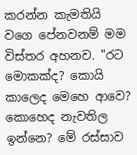කරන්න කැමතියි වගෙ පේනවනම් මම විස්තර අහනව. "රට මොකක්ද? කොයි කාලෙද මෙහෙ ආවෙ? කොහෙද නැවතිල ඉන්නෙ? මේ රස්සාව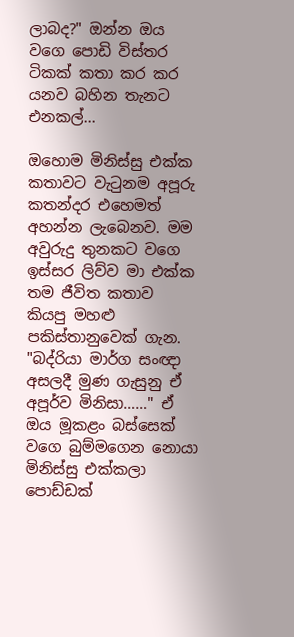ලාබද?" ඔන්න ඔය වගෙ පොඩි විස්තර ටිකක් කතා කර කර යනව බහින තැනට එනකල්...

ඔහොම මිනිස්සු එක්ක කතාවට වැටුනම අපූරු කතන්දර එහෙමත් අහන්න ලැබෙනව. මම අවුරුදු තුනකට වගෙ ඉස්සර ලිව්ව මා එක්ක තම ජීවිත කතාව කියපු මහළු පකිස්තානුවෙක් ගැන. "බද්රියා මාර්ග සංඥා අසලදී මුණ ගැසුනු ඒ අපූර්ව මිනිසා……" ඒ ඔය මූකළං බස්සෙක් වගෙ බුම්මගෙන නොයා මිනිස්සු එක්කලා පොඩ්ඩක්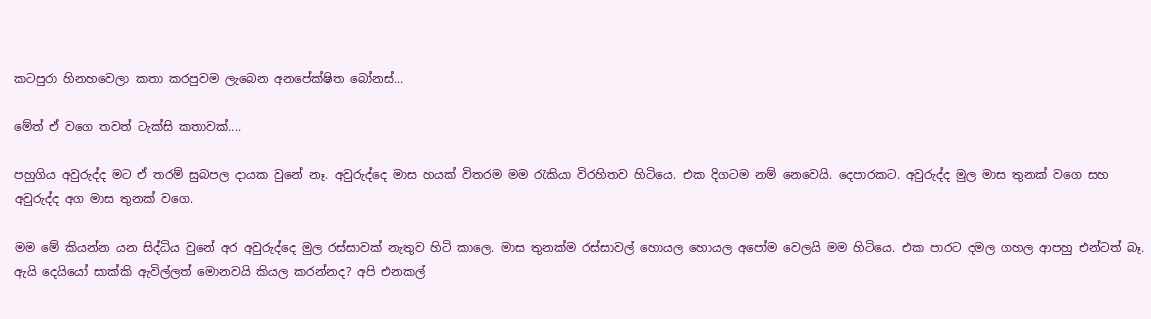කටපුරා හිනහවෙලා කතා කරපුවම ලැබෙන අනපේක්ෂිත බෝනස්...

මේත් ඒ වගෙ තවත් ටැක්සි කතාවක්....

පහුගිය අවුරුද්ද මට ඒ තරම් සුබපල දායක වුනේ නෑ. අවුරුද්දෙ මාස හයක් විතරම මම රැකියා විරහිතව හිටියෙ. එක දිගටම නම් නෙවෙයි. දෙපාරකට. අවුරුද්ද මුල මාස තුනක් වගෙ සහ අවුරුද්ද අග මාස තුනක් වගෙ.

මම මේ කියන්න යන සිද්ධිය වුනේ අර අවුරුද්දෙ මුල රස්සාවක් නැතුව හිටි කාලෙ. මාස තුනක්ම රස්සාවල් හොයල හොයල අපෝම වෙලයි මම හිටියෙ. එක පාරට දමල ගහල ආපහු එන්ටත් බෑ. ඇයි දෙයියෝ සාක්කි ඇවිල්ලත් මොනවයි කියල කරන්නද? අපි එනකල්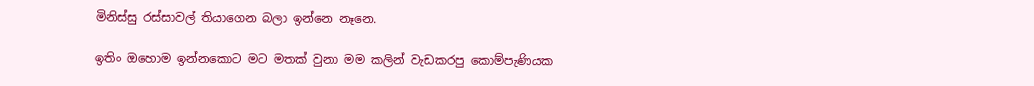මිනිස්සු රස්සාවල් තියාගෙන බලා ඉන්නෙ නෑනෙ.

ඉතිං ඔහොම ඉන්නකොට මට මතක් වුනා මම කලින් වැඩකරපු කොම්පැණියක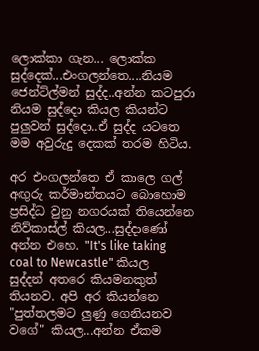ලොක්කා ගැන... ලොක්ක සුද්දෙක්...එංගලන්තෙ....නියම ජෙන්ට්ල්මන් සුද්ද..අන්න කටපුරා නියම සුද්දො කියල කියන්ට පුලුවන් සුද්දො..ඒ සුද්ද යටතෙ මම අවුරුදු දෙකක් තරම හිටිය.

අර එංගලන්තෙ ඒ කාලෙ ගල් අඟුරු කර්මාන්තයට බොහොම ප්‍රසිද්ධ වුනු නගරයක් තියෙන්නෙ නිව්කාස්ල් කියල...සුද්දාණෝ අන්න එහෙ. "It's like taking coal to Newcastle" කියල සුද්දන් අතරෙ කියමනකුත් තියනව. අපි අර කියන්නෙ "පුත්තලමට ලුණු ගෙනියනව වගේ" කියල...අන්න ඒකම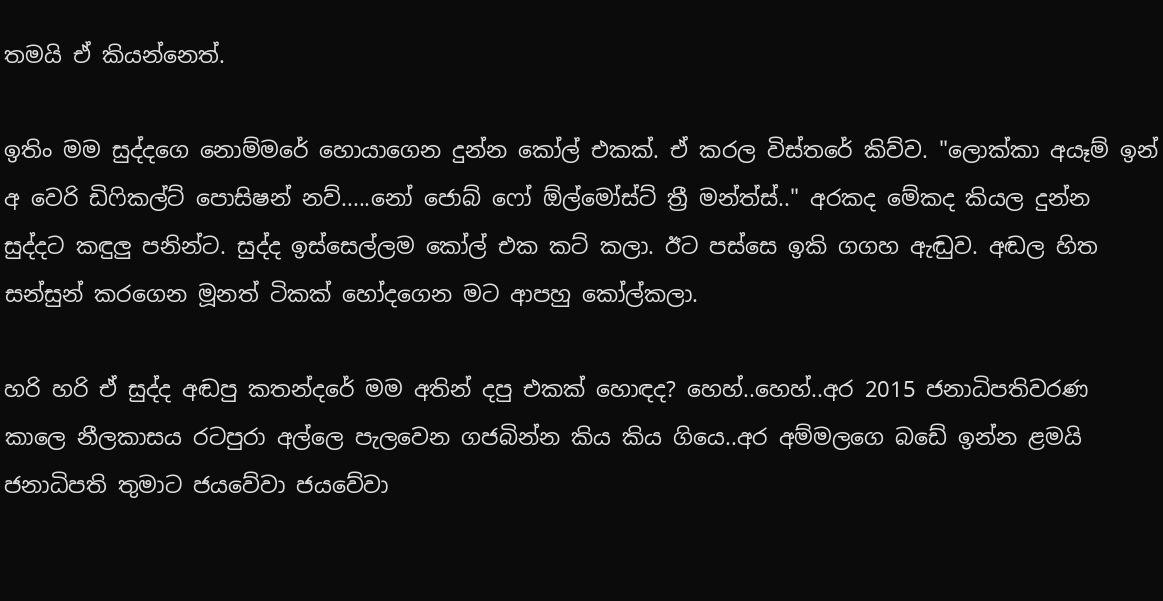තමයි ඒ කියන්නෙත්.

ඉතිං මම සුද්දගෙ නොම්මරේ හොයාගෙන දුන්න කෝල් එකක්. ඒ කරල විස්තරේ කිව්ව. "ලොක්කා අයෑම් ඉන් අ වෙරි ඩිෆිකල්ට් පොසිෂන් නව්.....නෝ ජොබ් ෆෝ ඕල්මෝස්ට් ත්‍රී මන්ත්ස්.." අරකද මේකද කියල දුන්න සුද්දට කඳුලු පනින්ට. සුද්ද ඉස්සෙල්ලම කෝල් එක කට් කලා. ඊට පස්සෙ ඉකි ගගහ ඇඬුව. අඬල හිත සන්සුන් කරගෙන මූනත් ටිකක් හෝදගෙන මට ආපහු කෝල්කලා.

හරි හරි ඒ සුද්ද අඬපු කතන්දරේ මම අතින් දපු එකක් හොඳද? හෙහ්..හෙහ්..අර 2015 ජනාධිපතිවරණ කාලෙ නීලකාසය රටපුරා අල්ලෙ පැලවෙන ගජබින්න කිය කිය ගියෙ..අර අම්මලගෙ බඩේ ඉන්න ළමයි ජනාධිපති තුමාට ජයවේවා ජයවේවා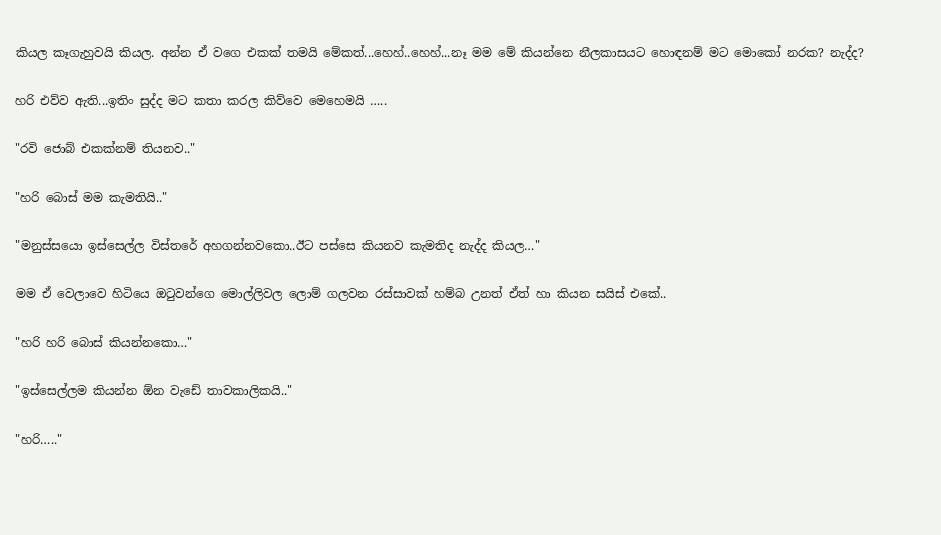කියල කෑගැහුවයි කියල. අන්න ඒ වගෙ එකක් තමයි මේකත්...හෙහ්..හෙහ්...නෑ මම මේ කියන්නෙ නීලකාසයට හොඳනම් මට මොකෝ නරක? නැද්ද?

හරි එව්ව ඇති...ඉතිං සුද්ද මට කතා කරල කිව්වෙ මෙහෙමයි …..

"රවි ජොබ් එකක්නම් තියනව.."

"හරි බොස් මම කැමතියි.."

"මනුස්සයො ඉස්සෙල්ල විස්තරේ අහගන්නවකො..ඊට පස්සෙ කියනව කැමතිද නැද්ද කියල…"

මම ඒ වෙලාවෙ හිටියෙ ඔටුවන්ගෙ මොල්ලිවල ලොම් ගලවන රස්සාවක් හම්බ උනත් ඒත් හා කියන සයිස් එකේ..

"හරි හරි බොස් කියන්නකො…"

"ඉස්සෙල්ලම කියන්න ඕන වැඩේ තාවකාලිකයි.."

"හරි….."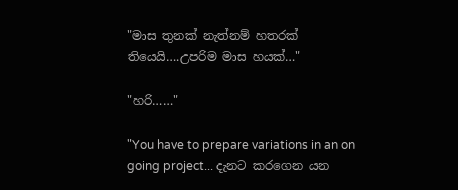"මාස තුනක් නැත්නම් හතරක් තියෙයි….උපරිම මාස හයක්…"

"හරි……"

"You have to prepare variations in an on going project... දැනට කරගෙන යන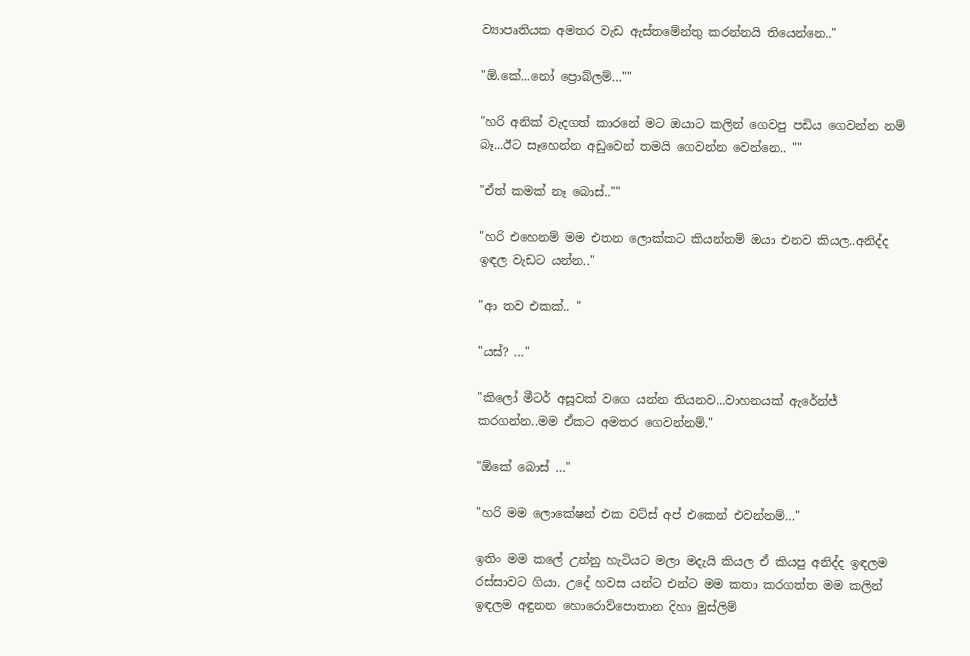ව්‍යාපෘතියක අමතර වැඩ ඇස්තමේන්තු කරන්නයි තියෙන්නෙ.."

"ඕ.කේ...නෝ ප්‍රොබ්ලම්…""

"හරි අනික් වැදගත් කාරනේ මට ඔයාට කලින් ගෙවපු පඩිය ගෙවන්න නම් බෑ...ඊට සෑහෙන්න අඩුවෙන් තමයි ගෙවන්න වෙන්නෙ.. ""

"ඒත් කමක් නෑ බොස්..""

"හරි එහෙනම් මම එතන ලොක්කට කියන්නම් ඔයා එනව කියල..අනිද්ද ඉඳල වැඩට යන්න.."

"ආ තව එකක්.. "

"යස්? …"

"කිලෝ මීටර් අසූවක් වගෙ යන්න තියනව...වාහනයක් ඇරේන්ජ් කරගන්න..මම ඒකට අමතර ගෙවන්නම්."

"ඕකේ බොස් …"

"හරි මම ලොකේෂන් එක වට්ස් අප් එකෙන් එවන්නම්…"

ඉතිං මම කලේ උන්නු හැටියට මලා මදැයි කියල ඒ කියපු අනිද්ද ඉඳලම රස්සාවට ගියා. උදේ හවස යන්ට එන්ට මම කතා කරගත්ත මම කලින් ඉඳලම අඳුනන හොරොව්පොතාන දිහා මුස්ලිම්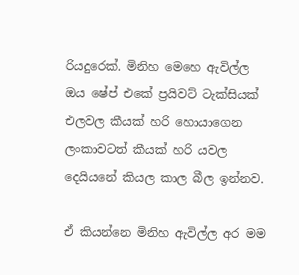රියදුරෙක්. මිනිහ මෙහෙ ඇවිල්ල ඔය ෂේප් එකේ ප්‍රයිවට් ටැක්සියක් එලවල කීයක් හරි හොයාගෙන ලංකාවටත් කීයක් හරි යවල දෙයියනේ කියල කාල බීල ඉන්නව.

ඒ කියන්නෙ මිනිහ ඇවිල්ල අර මම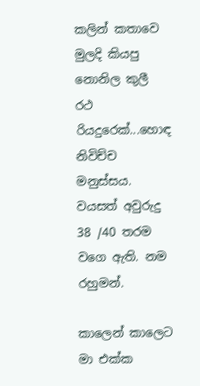කලින් කතාවෙ මුලදි කියපු නොනිල කුලී රථ රියදුරෙක්...හොඳ නිවිච්ච මනුස්සය. වයසත් අවුරුදු 38 /40 තරම වගෙ ඇති. නම රහුමන්.

කාලෙන් කාලෙට මා එක්ක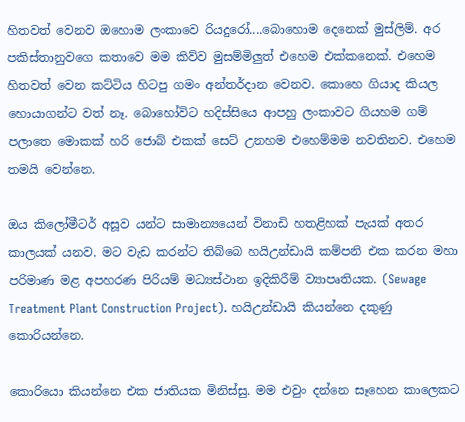හිතවත් වෙනව ඔහොම ලංකාවෙ රියදුරෝ....බොහොම දෙනෙක් මුස්ලිම්. අර පකිස්තානුවගෙ කතාවෙ මම කිව්ව මුසම්මිලුත් එහෙම එක්කනෙක්. එහෙම හිතවත් වෙන කට්ටිය හිටපු ගමං අන්තර්දාන වෙනව. කොහෙ ගියාද කියල හොයාගන්ට වත් නෑ. බොහෝවිට හදිස්සියෙ ආපහු ලංකාවට ගියහම ගම් පලාතෙ මොකක් හරි ජොබ් එකක් සෙට් උනහම එහෙම්මම නවතිනව. එහෙම තමයි වෙන්නෙ.

ඔය කිලෝමීටර් අසූව යන්ට සාමාන්‍යයෙන් විනාඩි හතළිහක් පැයක් අතර කාලයක් යනව. මට වැඩ කරන්ට තිබ්බෙ හයිඋන්ඩායි කම්පනි එක කරන මහා පරිමාණ මළ අපහරණ පිරියම් මධ්‍යස්ථාන ඉදිකිරීම් ව්‍යාපෘතියක. (Sewage Treatment Plant Construction Project). හයිඋන්ඩායි කියන්නෙ දකුණු කොරියන්නෙ.

කොරියො කියන්නෙ එක ජාතියක මිනිස්සු. මම එවුං දන්නෙ සෑහෙන කාලෙකට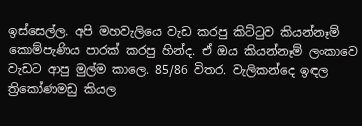ඉස්සෙල්ල. අපි මහවැලියෙ වැඩ කරපු කිට්ටුව කියන්නෑම් කොම්පැණිය පාරක් කරපු හින්ද. ඒ ඔය කියන්නෑම් ලංකාවෙ වැඩට ආපු මුල්ම කාලෙ. 85/86 විතර. වැලිකන්දෙ ඉඳල ත්‍රිකෝණමඩු කියල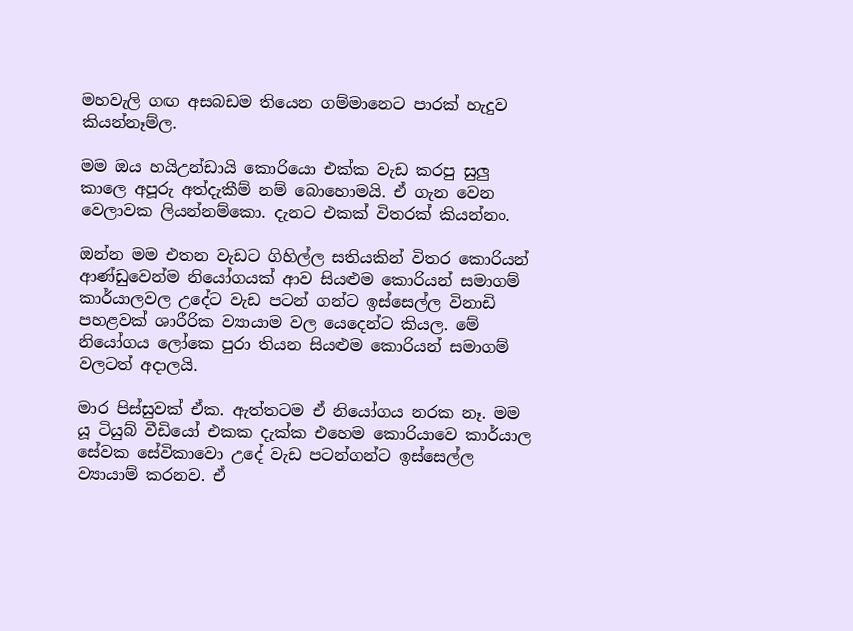මහවැලි ගඟ අසබඩම තියෙන ගම්මානෙට පාරක් හැදුව කියන්නෑම්ල.

මම ඔය හයිඋන්ඩායි කොරියො එක්ක වැඩ කරපු සුලු කාලෙ අපූරු අත්දැකීම් නම් බොහොමයි. ඒ ගැන වෙන වෙලාවක ලියන්නම්කො. දැනට එකක් විතරක් කියන්නං.

ඔන්න මම එතන වැඩට ගිහිල්ල සතියකින් විතර කොරියන් ආණ්ඩුවෙන්ම නියෝගයක් ආව සියළුම කොරියන් සමාගම් කාර්යාලවල උදේට වැඩ පටන් ගන්ට ඉස්සෙල්ල විනාඩි පහළවක් ශාරීරික ව්‍යායාම වල යෙදෙන්ට කියල. මේ නියෝගය ලෝකෙ පුරා තියන සියළුම කොරියන් සමාගම් වලටත් අදාලයි.

මාර පිස්සුවක් ඒක. ඇත්තටම ඒ නියෝගය නරක නෑ. මම යූ ටියුබ් වීඩියෝ එකක දැක්ක එහෙම කොරියාවෙ කාර්යාල සේවක සේවිකාවො උදේ වැඩ පටන්ගන්ට ඉස්සෙල්ල ව්‍යායාම් කරනව. ඒ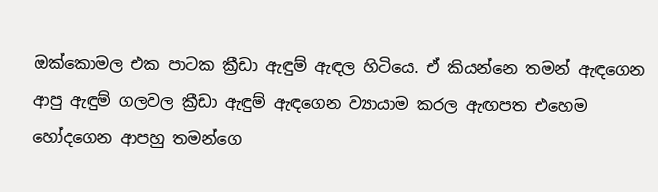ඔක්කොමල එක පාටක ක්‍රීඩා ඇඳුම් ඇඳල හිටියෙ. ඒ කියන්නෙ තමන් ඇඳගෙන ආපු ඇඳුම් ගලවල ක්‍රීඩා ඇඳුම් ඇඳගෙන ව්‍යායාම කරල ඇඟපත එහෙම හෝදගෙන ආපහු තමන්ගෙ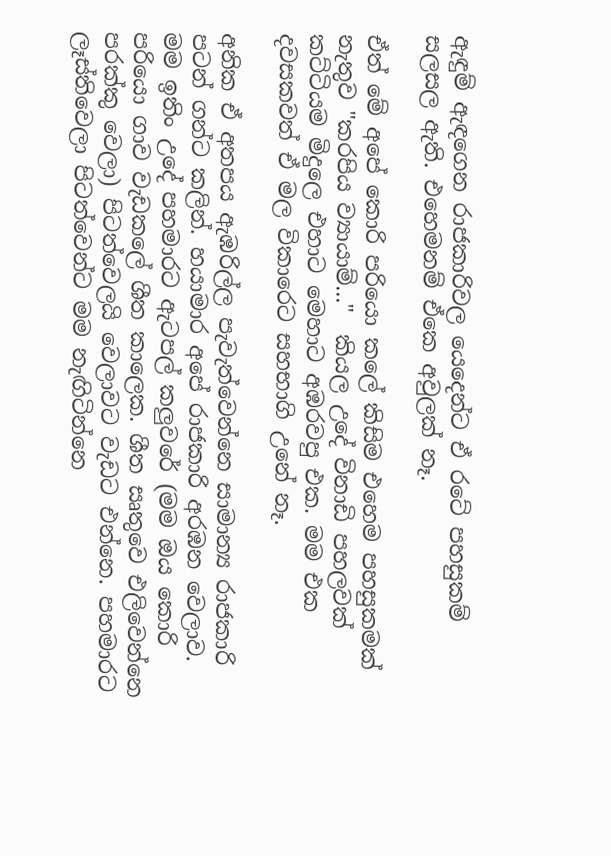ඇඳුම් ඇඳගෙන රාජකාරිවල යෙදෙන්ට ඒ රටේ පහසුකම් සලසල ඇති. එහෙමනම් ඒකෙ අවුලක් නෑ.

ඒත් මේ අපේ කොරි පරියො කලේ කිසිම එහෙම පහසුකමක් නැතුව "කරපිය ව්‍යායාම්..."  කියල උදේ විනාඩි පහලවක් කට්ටියම මිදුලෙ එහාට මෙහාට අඹරවපු එක. මම එක දවසකවත් ඒ මල විකාරෙට සහභාගි උනේ නෑ.

අනික ඒ අතපය ඇඹරිල්ල පැවැත්වෙන්නෙ සාමාන්‍ය රාජකාරි පටන් ගන්ට කලින්. හයාමාර අපේ රාජකාරි අරඹන වෙලාව. මම ඉතිං උදේ පහමාරට ඇටපල් කලුවරේ (මම ඔය කොරි පරියො ගාව වැඩකලේ ශීත කාලෙක. ශීත සෘතුවෙ එලිවෙන්නෙ පරක්කු වෙලා) පිටත්වෙලයි වෙලාවට වැඩට එන්නෙ. පහමාරට ලෑස්තිවෙලා පිටත්වෙන්ට මම නැඟිටින්නෙ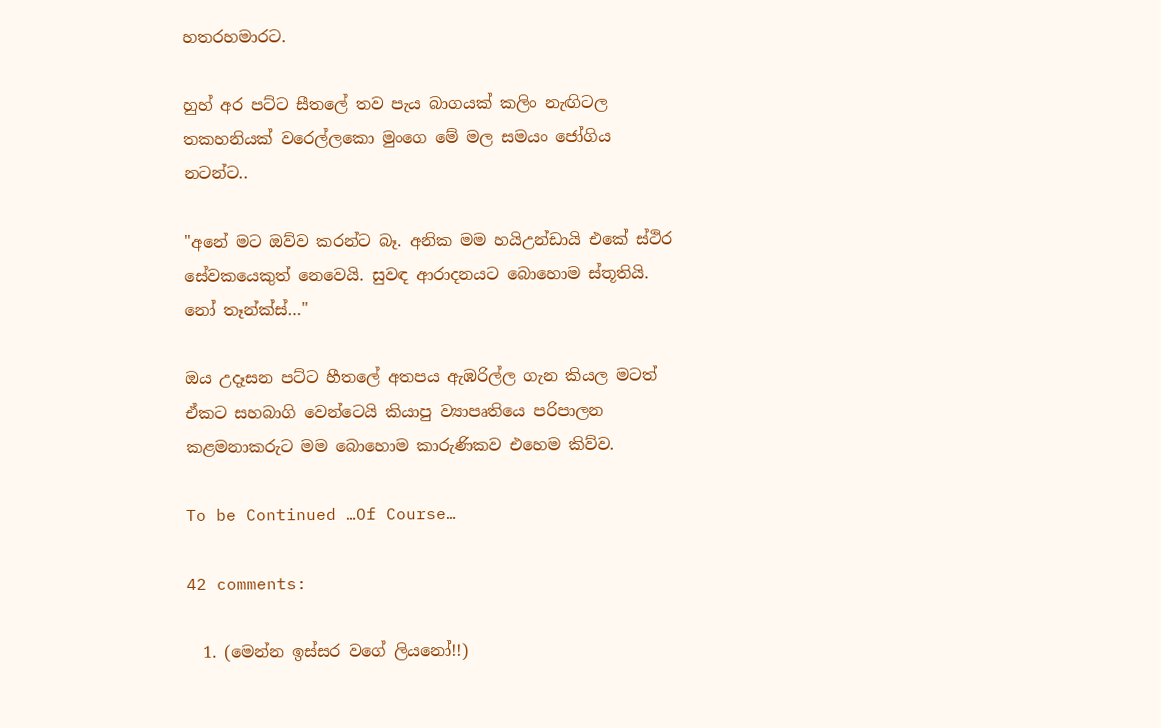හතරහමාරට.

හුහ් අර පට්ට සීතලේ තව පැය බාගයක් කලිං නැඟිටල තකහනියක් වරෙල්ලකො මුංගෙ මේ මල සමයං ජෝගිය නටන්ට..

"අනේ මට ඔව්ව කරන්ට බෑ. අනික මම හයිඋන්ඩායි එකේ ස්ථිර සේවකයෙකුත් නෙවෙයි. සුවඳ ආරාදනයට බොහොම ස්තූතියි. නෝ තෑන්ක්ස්…"

ඔය උදෑසන පට්ට හීතලේ අතපය ඇඹරිල්ල ගැන කියල මටත් ඒකට සහබාගි වෙන්ටෙයි කියාපු ව්‍යාපෘතියෙ පරිපාලන කළමනාකරුට මම බොහොම කාරුණිකව එහෙම කිව්ව.

To be Continued …Of Course…

42 comments:

  1. (මෙන්න ඉස්සර වගේ ලියනෝ!!)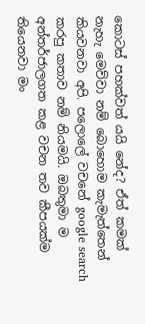කොටස් පහක්වත් යයි නේද? ඒත් කමක් නැහැ මෙව්වා නම් බොහොම කැමැත්තෙන් කියවනවා අපි. පලොලේ වචනේ google search කරපු කතාව නම් නියමයි. ඔබතුමා ම අන්තර්ජාලගත කළ වචන තව කීපයක්ම තියෙනවා මං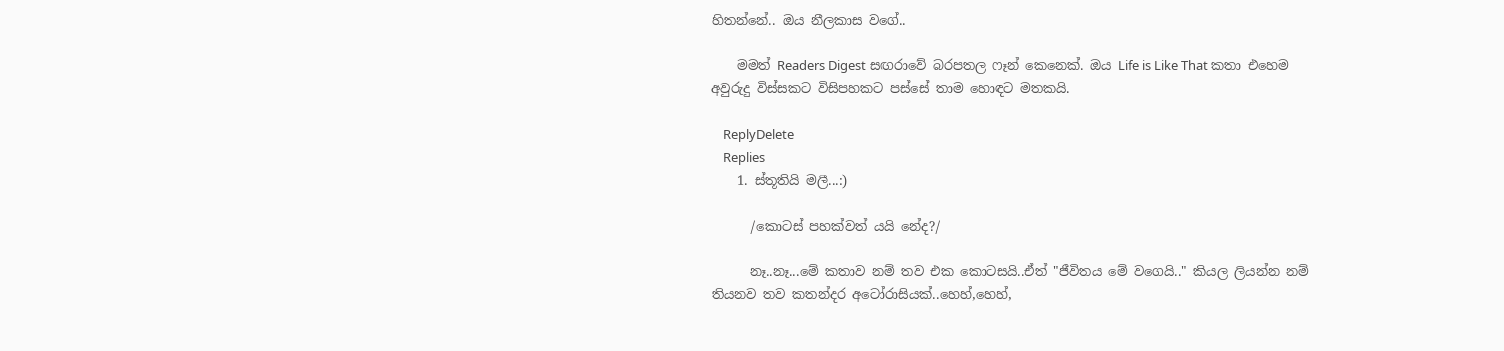හිතන්නේ.. ඔය නීලකාස වගේ..

    මමත් Readers Digest සඟරාවේ බරපතල ෆෑන් කෙනෙක්. ඔය Life is Like That කතා එහෙම අවුරුදු විස්සකට විසිපහකට පස්සේ තාම හොඳට මතකයි.

    ReplyDelete
    Replies
    1. ස්තූතියි මලී...:)

      /කොටස් පහක්වත් යයි නේද?/

      නෑ..නෑ...මේ කතාව නම් තව එක කොටසයි..ඒත් "ජීවිතය මේ වගෙයි.." කියල ලියන්න නම් තියනව තව කතන්දර අටෝරාසියක්..හෙහ්,හෙහ්,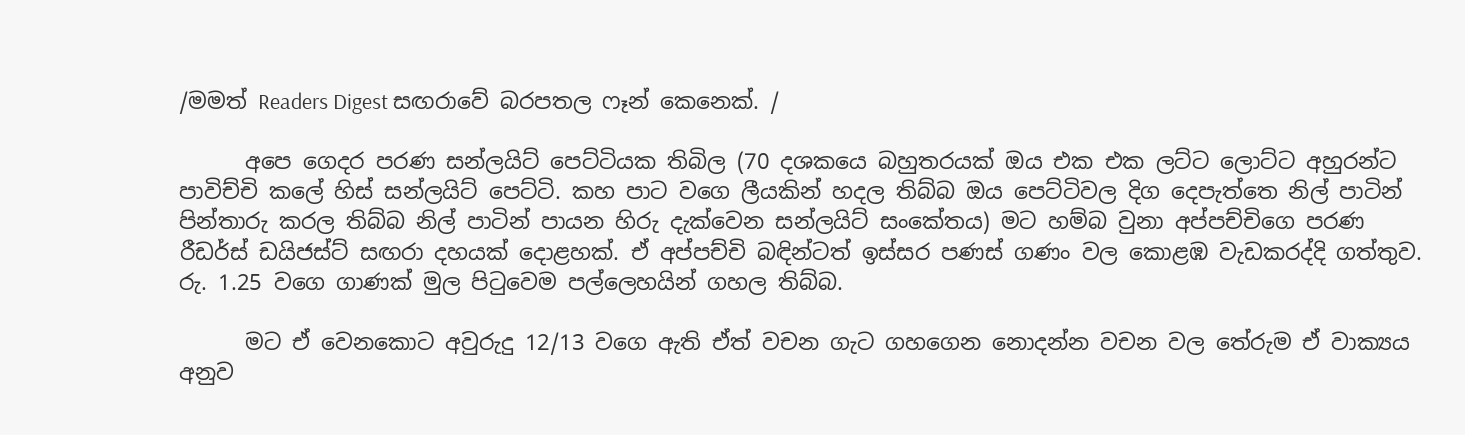/මමත් Readers Digest සඟරාවේ බරපතල ෆෑන් කෙනෙක්. /

      අපෙ ගෙදර පරණ සන්ලයිට් පෙට්ටියක තිබිල (70 දශකයෙ බහුතරයක් ඔය එක එක ලට්ට ලොට්ට අහුරන්ට පාවිච්චි කලේ හිස් සන්ලයිට් පෙට්ටි. කහ පාට වගෙ ලීයකින් හදල තිබ්බ ඔය පෙට්ටිවල දිග දෙපැත්තෙ නිල් පාටින් පින්තාරු කරල තිබ්බ නිල් පාටින් පායන හිරු දැක්වෙන සන්ලයිට් සංකේතය) මට හම්බ වුනා අප්පච්චිගෙ පරණ රීඩර්ස් ඩයිජස්ට් සඟරා දහයක් දොළහක්. ඒ අප්පච්චි බඳින්ටත් ඉස්සර පණස් ගණං වල කොළඹ වැඩකරද්දි ගත්තුව. රු. 1.25 වගෙ ගාණක් මුල පිටුවෙම පල්ලෙහයින් ගහල තිබ්බ.

      මට ඒ වෙනකොට අවුරුදු 12/13 වගෙ ඇති ඒත් වචන ගැට ගහගෙන නොදන්න වචන වල තේරුම ඒ වාක්‍යය අනුව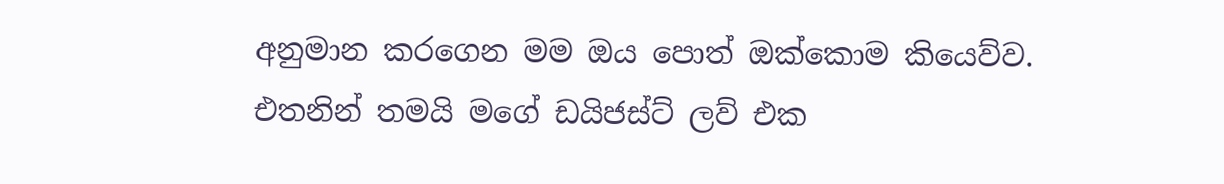අනුමාන කරගෙන මම ඔය පොත් ඔක්කොම කියෙව්ව. එතනින් තමයි මගේ ඩයිජස්ට් ලව් එක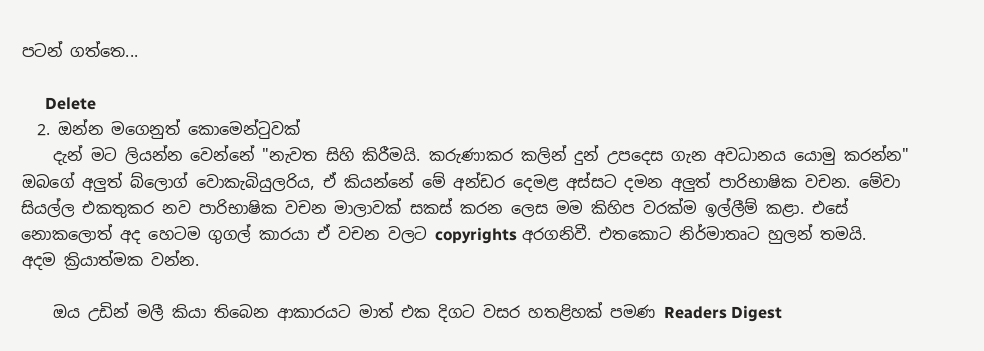පටන් ගත්තෙ...

      Delete
  2. ඔන්න මගෙනුත් කොමෙන්ටුවක්
    දැන් මට ලියන්න වෙන්නේ "නැවත සිහි කිරීමයි. කරුණාකර කලින් දුන් උපදෙස ගැන අවධානය යොමු කරන්න" ඔබගේ අලුත් බ්ලොග් වොකැබියුලරිය, ඒ කියන්නේ මේ අන්ඩර දෙමළ අස්සට දමන අලුත් පාරිභාෂික වචන. මේවා සියල්ල එකතුකර නව පාරිභාෂික වචන මාලාවක් සකස් කරන ලෙස මම කිහිප වරක්ම ඉල්ලීම් කළා. එසේ නොකලොත් අද හෙටම ගුගල් කාරයා ඒ වචන වලට copyrights අරගනිවී. එතකොට නිර්මාතෘට හුලන් තමයි. අදම ක්‍රියාත්මක වන්න.

    ඔය උඩින් මලී කියා තිබෙන ආකාරයට මාත් එක දිගට වසර හතළිහක් පමණ Readers Digest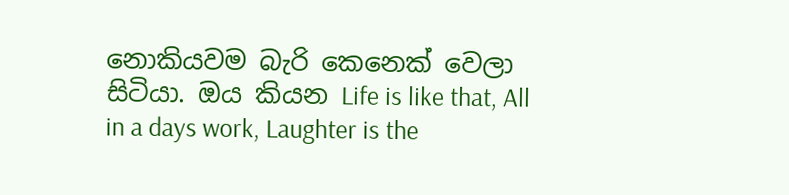නොකියවම බැරි කෙනෙක් වෙලා සිටියා. ඔය කියන Life is like that, All in a days work, Laughter is the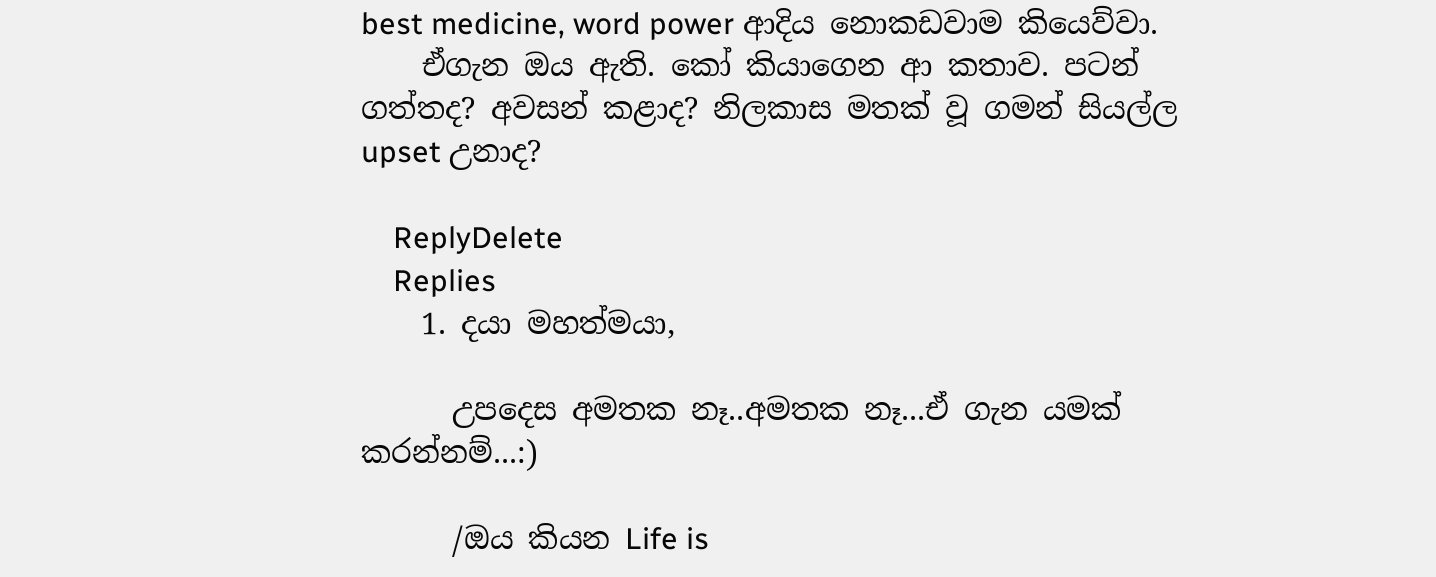best medicine, word power ආදිය නොකඩවාම කියෙව්වා.
    ඒගැන ඔය ඇති. කෝ කියාගෙන ආ කතාව. පටන් ගත්තද? අවසන් කළාද? නිලකාස මතක් වූ ගමන් සියල්ල upset උනාද?

    ReplyDelete
    Replies
    1. දයා මහත්මයා,

      උපදෙස අමතක නෑ..අමතක නෑ...ඒ ගැන යමක් කරන්නම්...:)

      /ඔය කියන Life is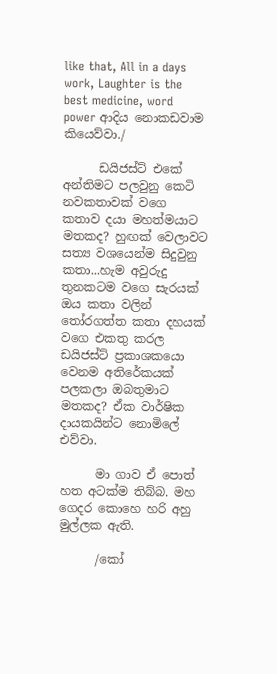like that, All in a days work, Laughter is the best medicine, word power ආදිය නොකඩවාම කියෙව්වා./

      ඩයිජස්ට් එකේ අන්තිමට පලවුනු කෙටි නවකතාවක් වගෙ කතාව දයා මහත්මයාට මතකද? හුඟක් වෙලාවට සත්‍ය වශයෙන්ම සිදුවුනු කතා...හැම අවුරුදු තුනකටම වගෙ සැරයක් ඔය කතා වලින් තෝරගත්ත කතා දහයක් වගෙ එකතු කරල ඩයිජස්ට් ප්‍රකාශකයො වෙනම අතිරේකයක් පලකලා ඔබතුමාට මතකද? ඒක වාර්ෂික දායකයින්ට නොමිලේ එව්වා.

      මා ගාව ඒ පොත් හත අටක්ම තිබ්බ. මහ ගෙදර කොහෙ හරි අහු මුල්ලක ඇති.

      /කෝ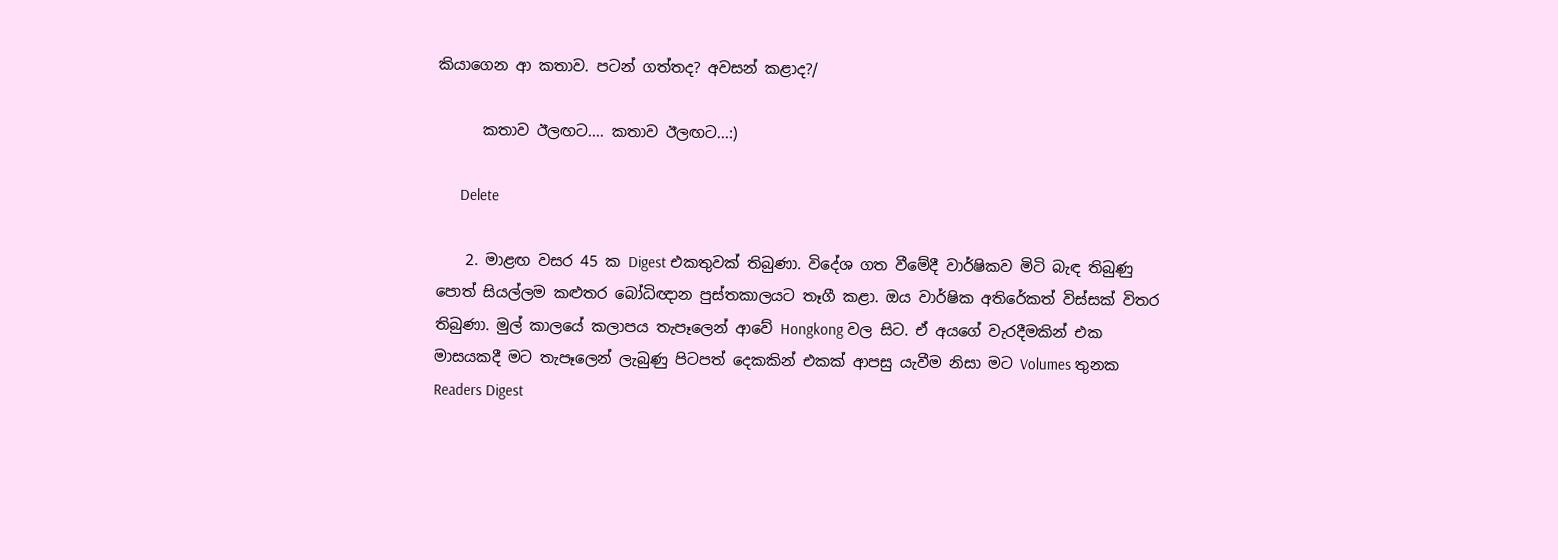කියාගෙන ආ කතාව. පටන් ගත්තද? අවසන් කළාද?/

      කතාව ඊලඟට.... කතාව ඊලඟට...:)

      Delete

    2. මාළඟ වසර 45 ක Digest එකතුවක් තිබුණා. විදේශ ගත වීමේදී වාර්ෂිකව මිටි බැඳ තිබුණු පොත් සියල්ලම කළුතර බෝධිඥාන පුස්තකාලයට තෑගී කළා. ඔය වාර්ෂික අතිරේකත් විස්සක් විතර තිබුණා. මුල් කාලයේ කලාපය තැපෑලෙන් ආවේ Hongkong වල සිට. ඒ අයගේ වැරදීමකින් එක මාසයකදී මට තැපෑලෙන් ලැබුණු පිටපත් දෙකකින් එකක්‌ ආපසු යැවීම නිසා මට Volumes තුනක Readers Digest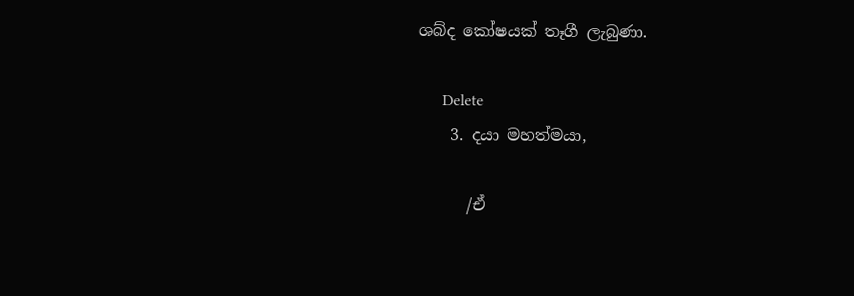ශබ්ද කෝෂයක් තෑගී ලැබුණා.

      Delete
    3. දයා මහත්මයා,

      /ඒ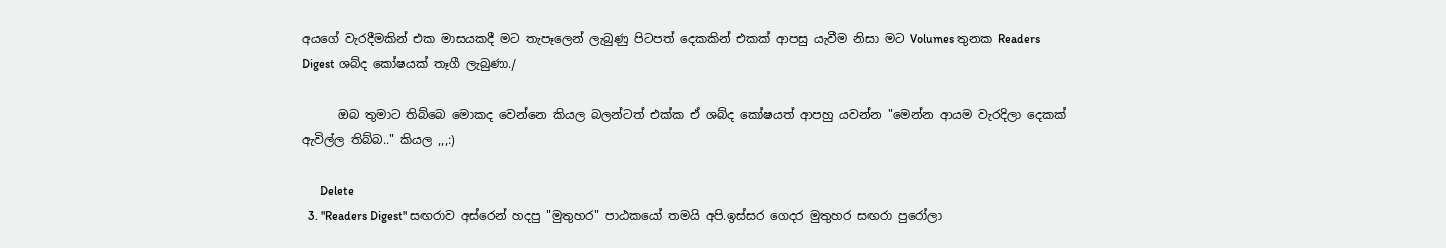අයගේ වැරදීමකින් එක මාසයකදී මට තැපෑලෙන් ලැබුණු පිටපත් දෙකකින් එකක්‌ ආපසු යැවීම නිසා මට Volumes තුනක Readers Digest ශබ්ද කෝෂයක් තෑගී ලැබුණා./

      ඔබ තුමාට තිබ්බෙ මොකද වෙන්නෙ කියල බලන්ටත් එක්ක ඒ ශබ්ද කෝෂයත් ආපහු යවන්න "මෙන්න ආයම වැරදිලා දෙකක් ඇවිල්ල තිබ්බ.." කියල ,,,:)

      Delete
  3. "Readers Digest" සඟරාව අස්රෙන් හදපු "මුතුහර" පාඨකයෝ තමයි අපි.ඉස්සර ගෙදර මුතුහර සඟරා පුරෝලා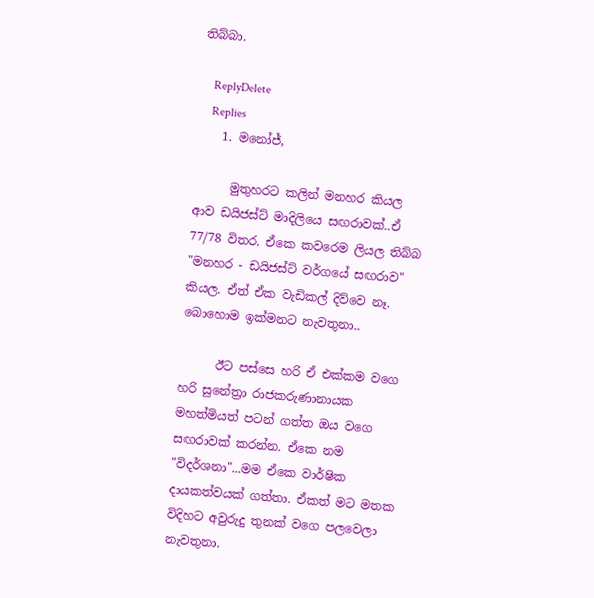තිබ්බා.

    ReplyDelete
    Replies
    1. මනෝජ්,

      මුතුහරට කලින් මනහර කියල ආව ඩයිජස්ට් මාදිලියෙ සඟරාවක්..ඒ 77/78 විතර. ඒකෙ කවරෙම ලියල තිබ්බ "මනහර - ඩයිජස්ට් වර්ගයේ සඟරාව" කියල. ඒත් ඒක වැඩිකල් දිව්වෙ නෑ. බොහොම ඉක්මනට නැවතුනා..

      ඊට පස්සෙ හරි ඒ එක්කම වගෙ හරි සුනේත්‍රා රාජකරුණානායක මහත්මියත් පටන් ගත්ත ඔය වගෙ සඟරාවක් කරන්න. ඒකෙ නම "විදර්ශනා"...මම ඒකෙ වාර්ෂික දායකත්වයක් ගත්තා. ඒකත් මට මතක විදිහට අවුරුදු තුනක් වගෙ පලවෙලා නැවතුනා.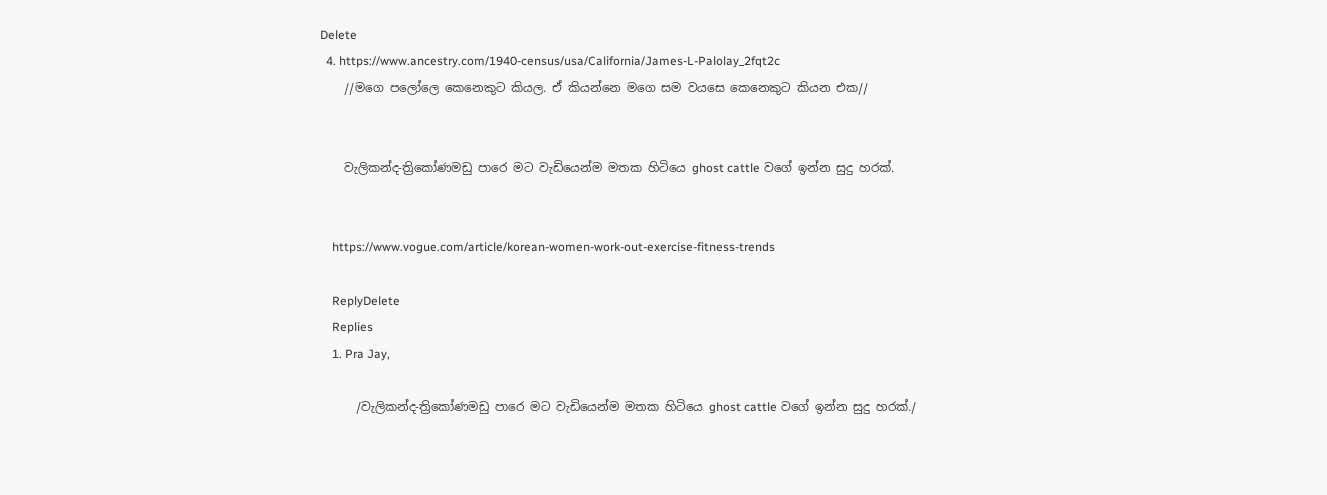Delete
  4. https://www.ancestry.com/1940-census/usa/California/James-L-Palolay_2fqt2c
    //මගෙ පලෝලෙ කෙනෙකුට කියල. ඒ කියන්නෙ මගෙ සම වයසෙ කෙනෙකුට කියන එක//


    වැලිකන්ද-ත්‍රිකෝණමඩු පාරෙ මට වැඩියෙන්ම මතක හිටියෙ ghost cattle වගේ ඉන්න සුදු හරක්.


    https://www.vogue.com/article/korean-women-work-out-exercise-fitness-trends

    ReplyDelete
    Replies
    1. Pra Jay,

      /වැලිකන්ද-ත්‍රිකෝණමඩු පාරෙ මට වැඩියෙන්ම මතක හිටියෙ ghost cattle වගේ ඉන්න සුදු හරක්./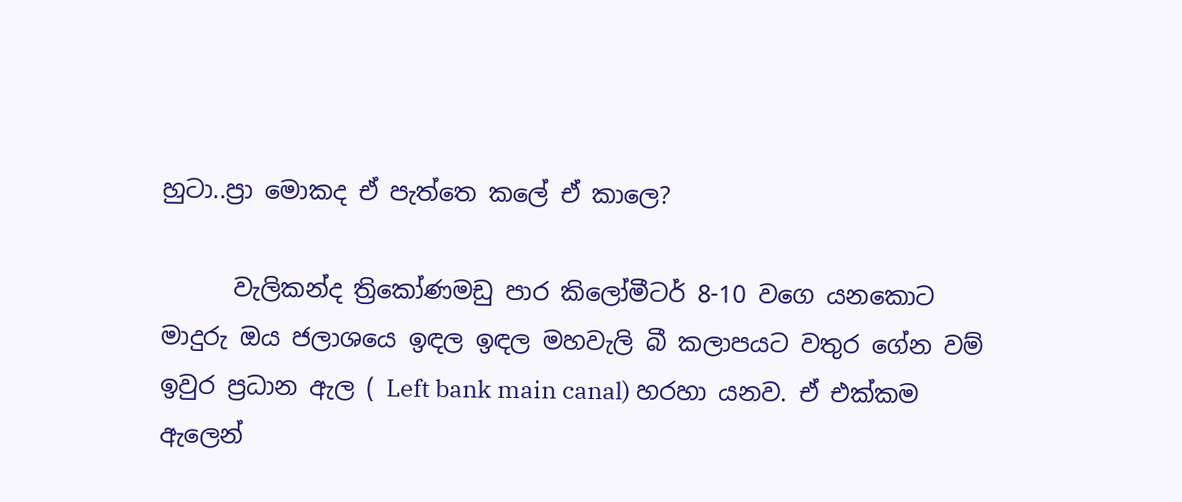හුටා..ප්‍රා මොකද ඒ පැත්තෙ කලේ ඒ කාලෙ?

      වැලිකන්ද ත්‍රිකෝණමඩු පාර කිලෝමීටර් 8-10 වගෙ යනකොට මාදුරු ඔය ජලාශයෙ ඉඳල ඉඳල මහවැලි බී කලාපයට වතුර ගේන වම් ඉවුර ප්‍රධාන ඇල ( Left bank main canal) හරහා යනව. ඒ එක්කම ඇලෙන්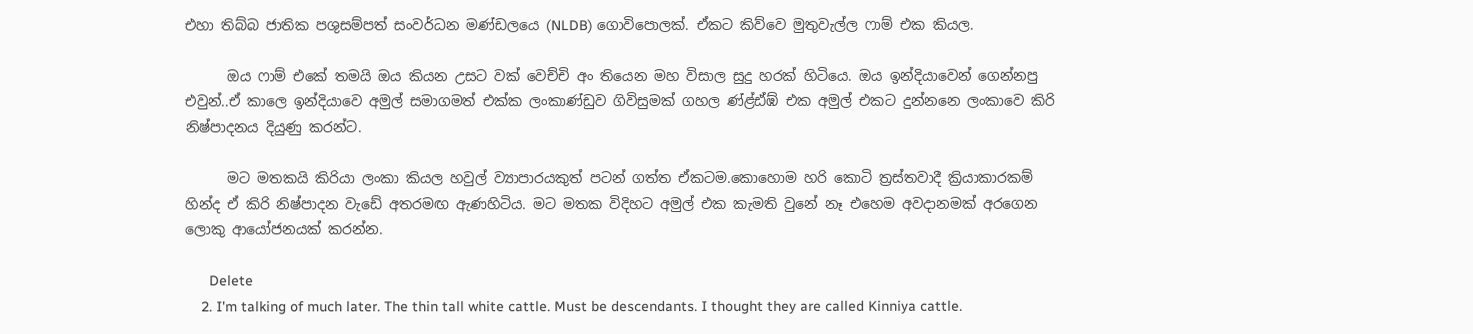එහා තිබ්බ ජාතික පශුසම්පත් සංවර්ධන මණ්ඩලයෙ (NLDB) ගොවිපොලක්. ඒකට කිව්වෙ මුතුවැල්ල ෆාම් එක කියල.

      ඔය ෆාම් එකේ තමයි ඔය කියන උසට වක් වෙච්චි අං තියෙන මහ විසාල සුදු හරක් හිටියෙ. ඔය ඉන්දියාවෙන් ගෙන්නපු එවුන්..ඒ කාලෙ ඉන්දියාවෙ අමුල් සමාගමත් එක්ක ලංකාණ්ඩුව ගිවිසුමක් ගහල ණ්ළ්ඪ්ඹ් එක අමුල් එකට දුන්නනෙ ලංකාවෙ කිරි නිෂ්පාදනය දියුණු කරන්ට.

      මට මතකයි කිරියා ලංකා කියල හවුල් ව්‍යාපාරයකුත් පටන් ගත්ත ඒකටම.කොහොම හරි කොටි ත්‍රස්තවාදී ක්‍රියාකාරකම් හින්ද ඒ කිරි නිෂ්පාදන වැඩේ අතරමඟ ඇණහිටිය. මට මතක විදිහට අමුල් එක කැමති වුනේ නෑ එහෙම අවදානමක් අරගෙන ලොකු ආයෝජනයක් කරන්න.

      Delete
    2. I'm talking of much later. The thin tall white cattle. Must be descendants. I thought they are called Kinniya cattle.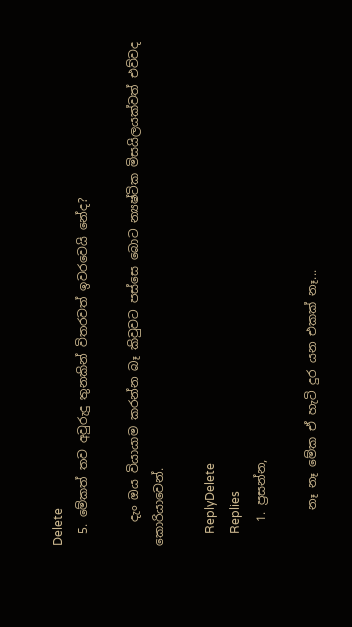Delete
  5. මේකත් තව අවුරුදු තුනකින් විතරවත් ඉවරවෙයි නේද?

    දැං ඔය වියායාම කරන්න බෑ කිවුවට පස්සෙ බොට න්‍යෂ්ටික මිසයිලයක්වත් එව්වද කොරියාවෙන්.

    ReplyDelete
    Replies
    1. ප්‍රසන්න,

      නෑ නෑ මේක ඒ හැටි දුර යන එකක් නෑ...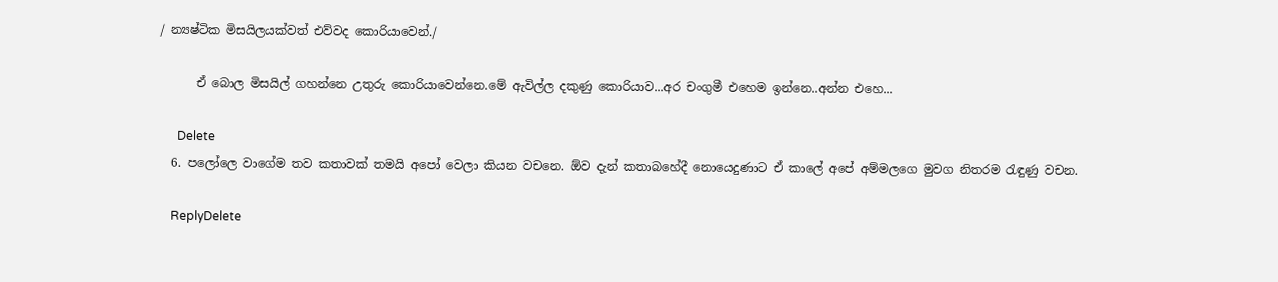/ න්‍යෂ්ටික මිසයිලයක්වත් එව්වද කොරියාවෙන්./

      ඒ බොල මිසයිල් ගහන්නෙ උතුරු කොරියාවෙන්නෙ.මේ ඇවිල්ල දකුණු කොරියාව...අර චංගුමී එහෙම ඉන්නෙ..අන්න එහෙ...

      Delete
  6. පලෝලෙ වාගේම තව කතාවක් තමයි අපෝ වෙලා කියන වචනෙ. ඕව දැන් කතාබහේදී නොයෙදුණාට ඒ කාලේ අපේ අම්මලගෙ මුවග නිතරම රැඳුණු වචන.

    ReplyDelete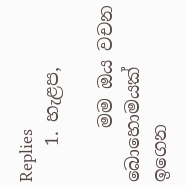Replies
    1. හැළප,

      මම ඔය වචන බොහොමයක් ඉගෙන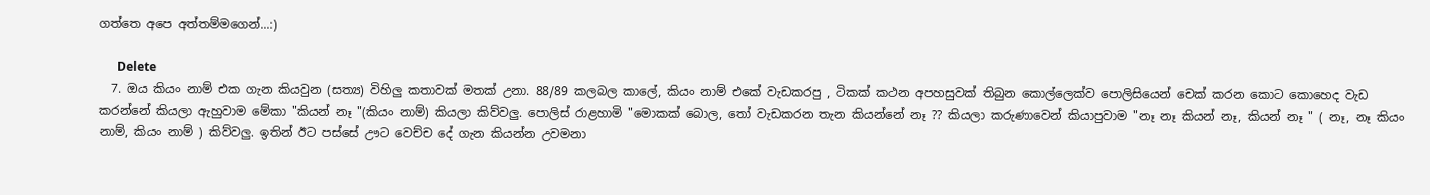ගත්තෙ අපෙ අත්තම්මගෙන්...:)

      Delete
  7. ඔය කියං නාම් එක ගැන කියවුන (සත්‍ය) විහිලු කතාවක් මතක් උනා. 88/89 කලබල කාලේ, කියං නාම් එකේ වැඩකරපු , ටිකක් කථන අපහසුවක් තිබුන කොල්ලෙක්ව පොලිසියෙන් චෙක් කරන කොට කොහෙද වැඩ කරන්නේ කියලා ඇහුවාම මේකා "කියන් නෑ "(කියං නාම්) කියලා කිව්වලු. පොලිස් රාළහාමි "මොකක් බොල, තෝ වැඩකරන තැන කියන්නේ නෑ ?? කියලා කරුණාවෙන් කියාපුවාම "නෑ නෑ කියන් නෑ, කියන් නෑ " ( නෑ, නෑ කියං නාම්, කියං නාම් ) කිව්වලු. ඉතින් ඊට පස්සේ ඌට වෙච්ච දේ ගැන කියන්න උවමනා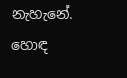නැහැනේ. හොඳ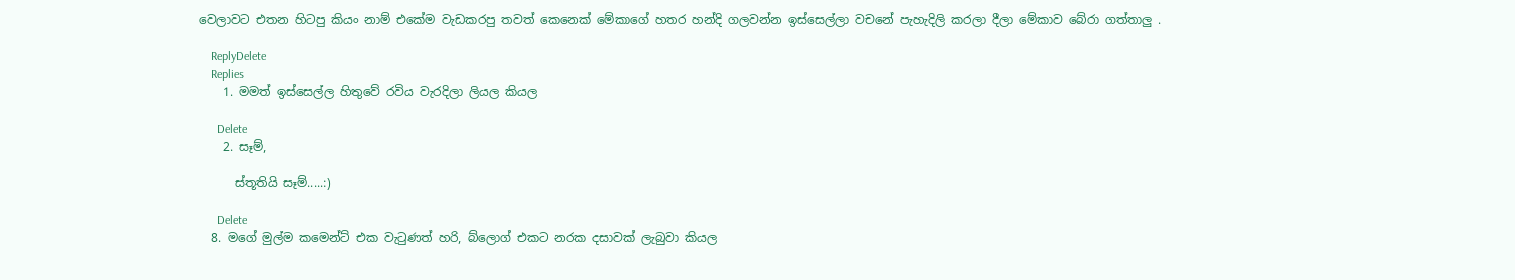වෙලාවට එතන හිටපු කියං නාම් එකේම වැඩකරපු තවත් කෙනෙක් මේකාගේ හතර හන්දි ගලවන්න ඉස්සෙල්ලා වචනේ පැහැදිලි කරලා දීලා මේකාව බේරා ගත්තාලු .

    ReplyDelete
    Replies
    1. මමත් ඉස්සෙල්ල හිතුවේ රවිය වැරදිලා ලියල කියල

      Delete
    2. සෑම්,

      ස්තූතියි සෑම්.....:)

      Delete
  8. මගේ මුල්ම කමෙන්ට් එක වැටුණත් හරි, බ්ලොග් එකට නරක දසාවක් ලැබුවා කියල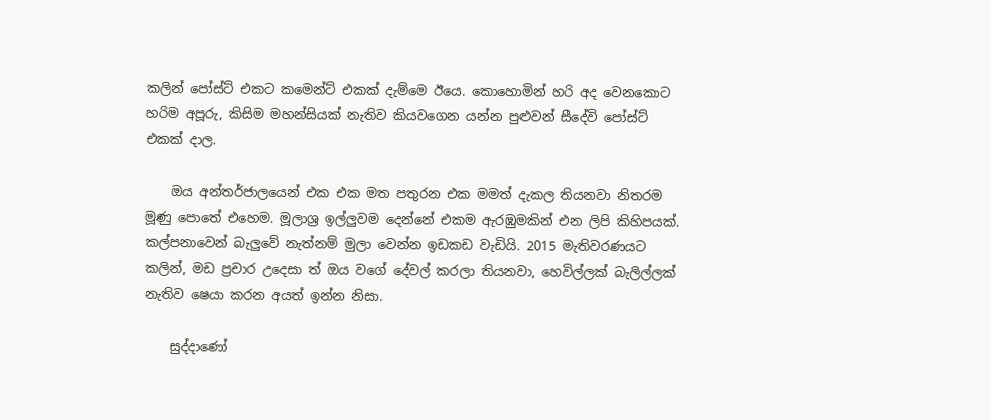කලින් පෝස්ට් එකට කමෙන්ට් එකක් දැම්මෙ ඊයෙ. කොහොමින් හරි අද වෙනකොට හරිම අපූරු, කිසිම මහන්සියක් නැතිව කියවගෙන යන්න පුළුවන් සීදේවි පෝස්ට් එකක් දාල.

    ඔය අන්තර්ජාලයෙන් එක එක මත පතුරන එක මමත් දැකල තියනවා නිතරම මූණු පොතේ එහෙම. මූලාශ්‍ර ඉල්ලුවම දෙන්නේ එකම ඇරඹුමකින් එන ලිපි කිහිපයක්. කල්පනාවෙන් බැලුවේ නැත්නම් මුලා වෙන්න ඉඩකඩ වැඩියි. 2015 මැතිවරණයට කලින්, මඩ ප්‍රචාර උදෙසා ත් ඔය වගේ දේවල් කරලා තියනවා, හෙවිල්ලක් බැලිල්ලක් නැතිව ෂෙයා කරන අයත් ඉන්න නිසා.

    සුද්දාණෝ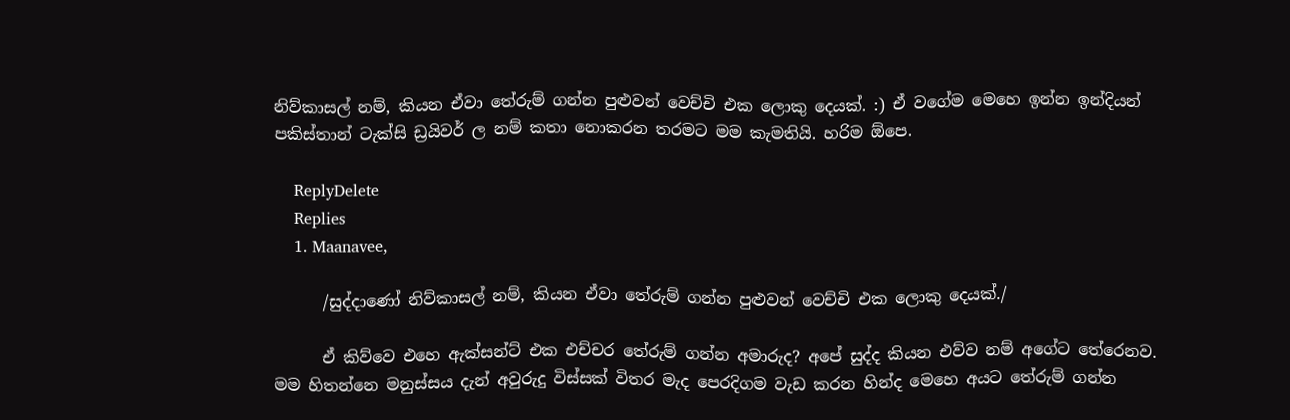නිව්කාසල් නම්, කියන ඒවා තේරුම් ගන්න පුළුවන් වෙච්චි එක ලොකු දෙයක්. :) ඒ වගේම මෙහෙ ඉන්න ඉන්දියන් පකිස්තාන් ටැක්සි ඩ්‍රයිවර් ල නම් කතා නොකරන තරමට මම කැමතියි. හරිම ඕපෙ.

    ReplyDelete
    Replies
    1. Maanavee,

      /සුද්දාණෝ නිව්කාසල් නම්, කියන ඒවා තේරුම් ගන්න පුළුවන් වෙච්චි එක ලොකු දෙයක්./

      ඒ කිව්වෙ එහෙ ඇක්සන්ට් එක එච්චර තේරුම් ගන්න අමාරුද? අපේ සුද්ද කියන එව්ව නම් අගේට තේරෙනව. මම හිතන්නෙ මනුස්සය දැන් අවුරුදු විස්සක් විතර මැද පෙරදිගම වැඩ කරන හින්ද මෙහෙ අයට තේරුම් ගන්න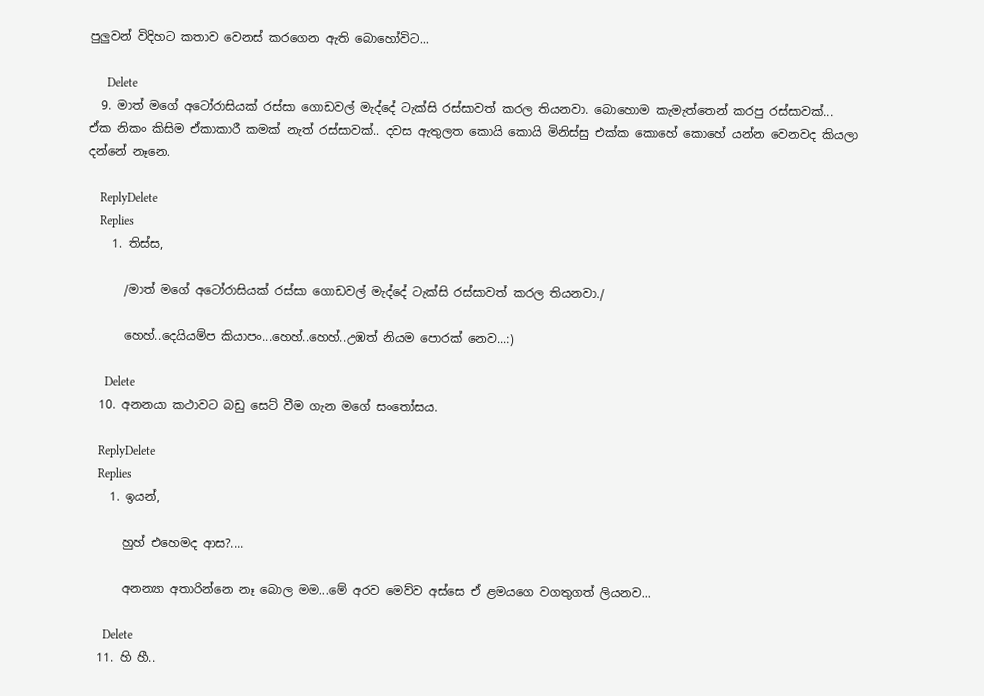පුලුවන් විදිහට කතාව වෙනස් කරගෙන ඇති බොහෝවිට...

      Delete
  9. මාත් මගේ අටෝරාසියක් රස්සා ගොඩවල් මැද්දේ ටැක්සි රස්සාවත් කරල තියනවා. බොහොම කැමැත්තෙන් කරපු රස්සාවක්... ඒක නිකං කිසිම ඒකාකාරී කමක් නැත් රස්සාවක්.. දවස ඇතුලත කොයි කොයි මිනිස්සු එක්ක කොහේ කොහේ යන්න වෙනවද කියලා දන්නේ නෑනෙ.

    ReplyDelete
    Replies
    1. තිස්ස,

      /මාත් මගේ අටෝරාසියක් රස්සා ගොඩවල් මැද්දේ ටැක්සි රස්සාවත් කරල තියනවා./

      හෙහ්..දෙයියම්ප කියාපං...හෙහ්..හෙහ්..උඹත් නියම පොරක් නෙව...:)

      Delete
  10. අනන‍යා කථාවට බඩු සෙට් වීම ගැන මගේ සංතෝසය.

    ReplyDelete
    Replies
    1. ඉයන්,

      හුහ් එහෙමද ආස?....

      අනන්‍යා අතාරින්නෙ නෑ බොල මම...මේ අරව මෙව්ව අස්සෙ ඒ ළමයගෙ වගතුගත් ලියනව...

      Delete
  11. හි හී..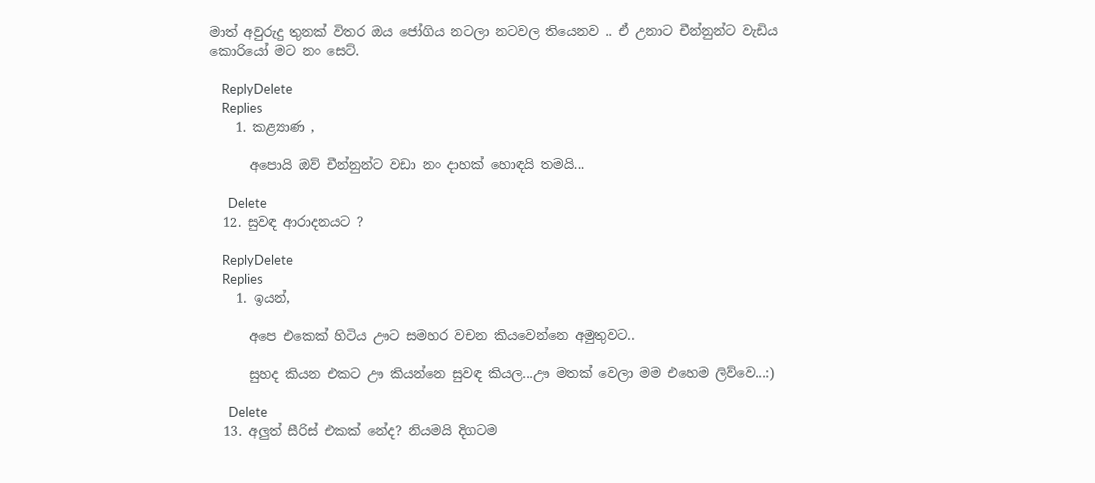මාත් අවුරුදු තුනක් විතර ඔය ජෝගිය නටලා නටවල තියෙනව .. ඒ උනාට චීන්නුන්ට වැඩිය කොරියෝ මට නං සෙට්.

    ReplyDelete
    Replies
    1. කළ්‍යාණ ,

      අපොයි ඔව් චීන්නුන්ට වඩා නං දාහක් හොඳයි තමයි...

      Delete
  12. සුවඳ ආරාදනයට ?

    ReplyDelete
    Replies
    1. ඉයන්,

      අපෙ එකෙක් හිටිය ඌට සමහර වචන කියවෙන්නෙ අමුතුවට..

      සුහද කියන එකට ඌ කියන්නෙ සුවඳ කියල...ඌ මතක් වෙලා මම එහෙම ලිව්වෙ...:)

      Delete
  13. අලුත් සීරිස් එකක් නේද? නියමයි දිගටම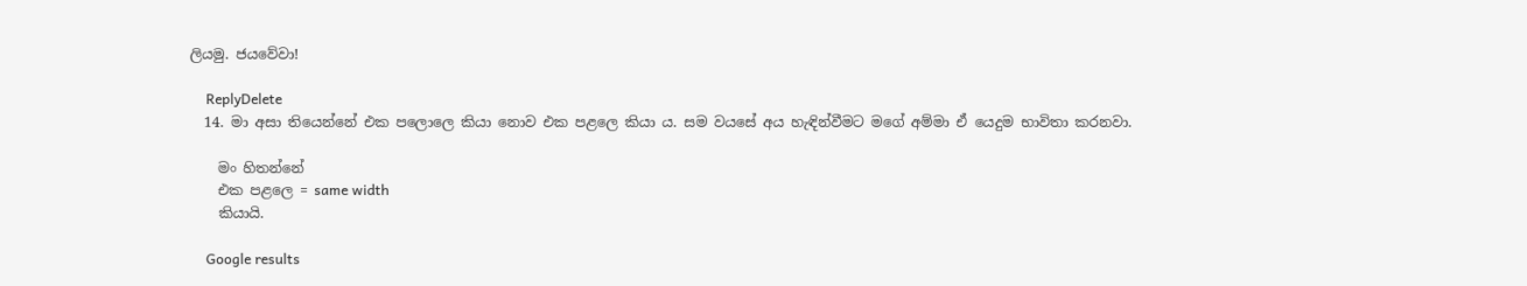ලියමු. ජයවේවා!

    ReplyDelete
  14. මා අසා තියෙන්නේ එක පලොලෙ කියා නොව එක පළලෙ කියා ය. සම වයසේ අය හැඳින්වීමට මගේ අම්මා ඒ යෙදුම භාවිතා කරනවා.

    මං හිතන්නේ
    එක පළලෙ = same width
    කියායි.

    Google results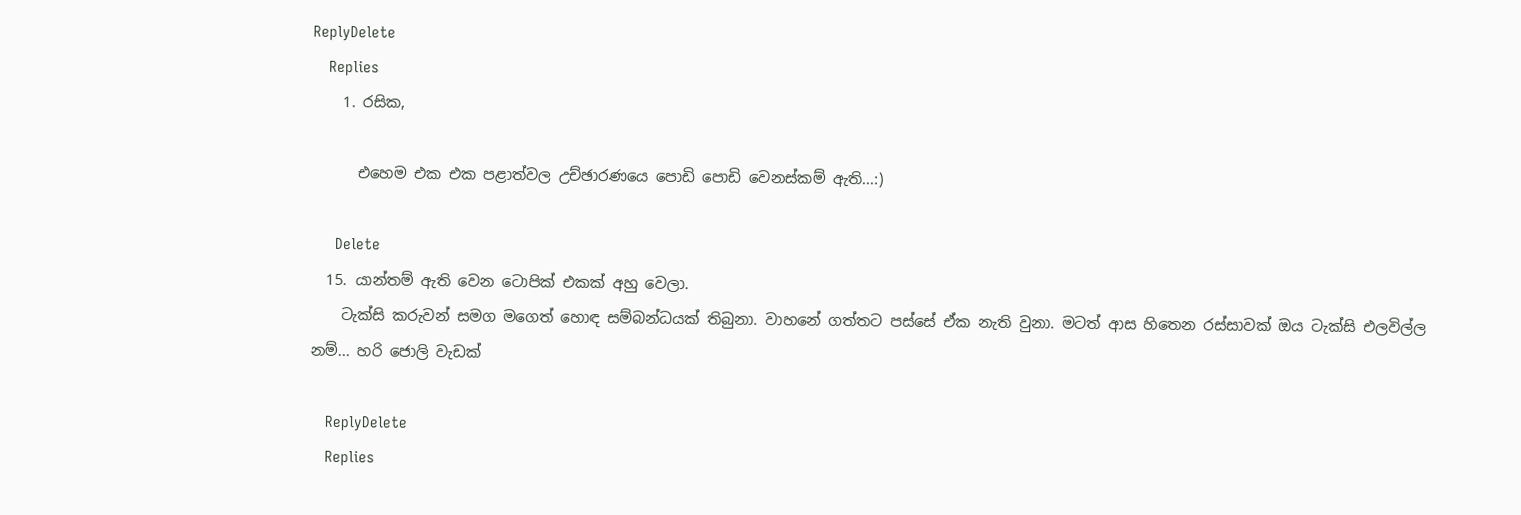ReplyDelete
    Replies
    1. රසික,

      එහෙම එක එක පළාත්වල උච්ඡාරණයෙ පොඩි පොඩි වෙනස්කම් ඇති...:)

      Delete
  15. යාන්තම් ඇති වෙන ටොපික් එකක් අහු වෙලා.
    ටැක්සි කරුවන් සමග මගෙත් හොඳ සම්බන්ධයක් තිබුනා. වාහනේ ගත්තට පස්සේ ඒක නැති වුනා. මටත් ආස හිතෙන රස්සාවක් ඔය ටැක්සි එලවිල්ල නම්... හරි ජොලි වැඩක්

    ReplyDelete
    Replies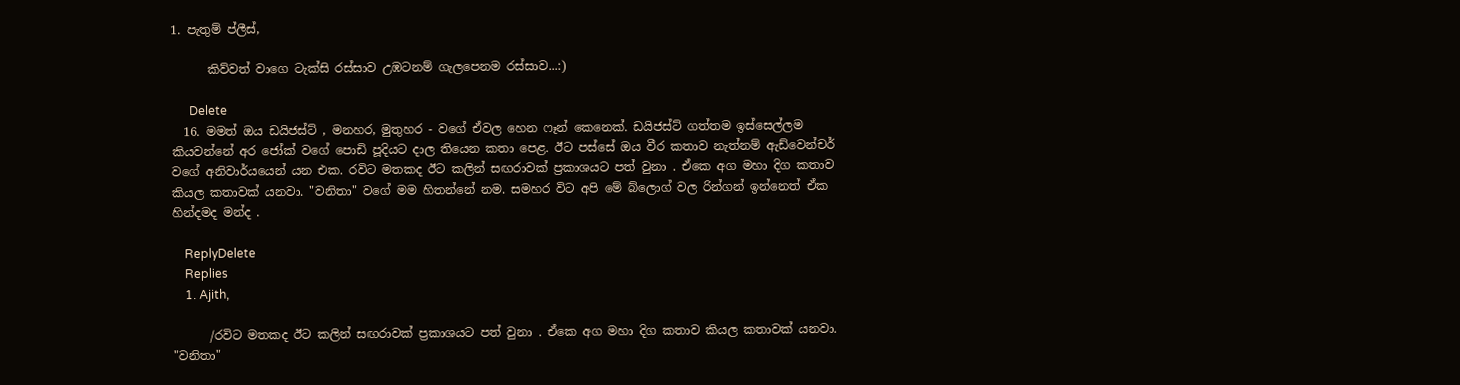1. පැතුම් ප්ලීස්,

      කිව්වත් වාගෙ ටැක්සි රස්සාව උඹටනම් ගැලපෙනම රස්සාව...:)

      Delete
  16. මමත් ඔය ඩයිජස්ට් , මනහර, මුතුහර - වගේ ඒවල හෙන ෆෑන් කෙනෙක්. ඩයිජස්ට් ගත්තම ඉස්සෙල්ලම කියවන්නේ අර ජෝක් වගේ පොඩි පූදියට දාල තියෙන කතා පෙළ. ඊට පස්සේ ඔය වීර කතාව නැත්නම් ඇඩ්වෙන්චර් වගේ අනිවාර්යයෙන් යන එක. රවිට මතකද ඊට කලින් සඟරාවක් ප්‍රකාශයට පත් වුනා . ඒකෙ අග මහා දිග කතාව කියල කතාවක් යනවා. "වනිතා" වගේ මම හිතන්නේ නම. සමහර විට අපි මේ බ්ලොග් වල රින්ගන් ඉන්නෙත් ඒක හින්දමද මන්ද .

    ReplyDelete
    Replies
    1. Ajith,

      /රවිට මතකද ඊට කලින් සඟරාවක් ප්‍රකාශයට පත් වුනා . ඒකෙ අග මහා දිග කතාව කියල කතාවක් යනවා. "වනිතා"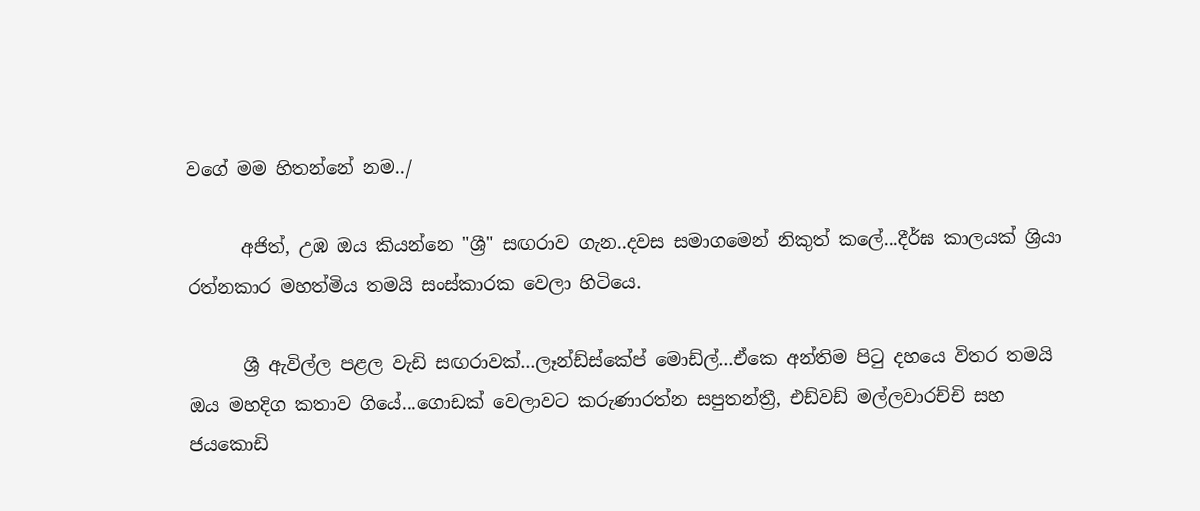වගේ මම හිතන්නේ නම../

      අජිත්, උඹ ඔය කියන්නෙ "ශ්‍රී" සඟරාව ගැන..දවස සමාගමෙන් නිකුත් කලේ...දීර්ඝ කාලයක් ශ්‍රියා රත්නකාර මහත්මිය තමයි සංස්කාරක වෙලා හිටියෙ.

      ශ්‍රී ඇවිල්ල පළල වැඩි සඟරාවක්...ලෑන්ඩ්ස්කේප් මොඩ්ල්...ඒකෙ අන්තිම පිටු දහයෙ විතර තමයි ඔය මහදිග කතාව ගියේ...ගොඩක් වෙලාවට කරුණාරත්න සපුතන්ත්‍රී, එඩ්වඩ් මල්ලවාරච්චි සහ ජයකොඩි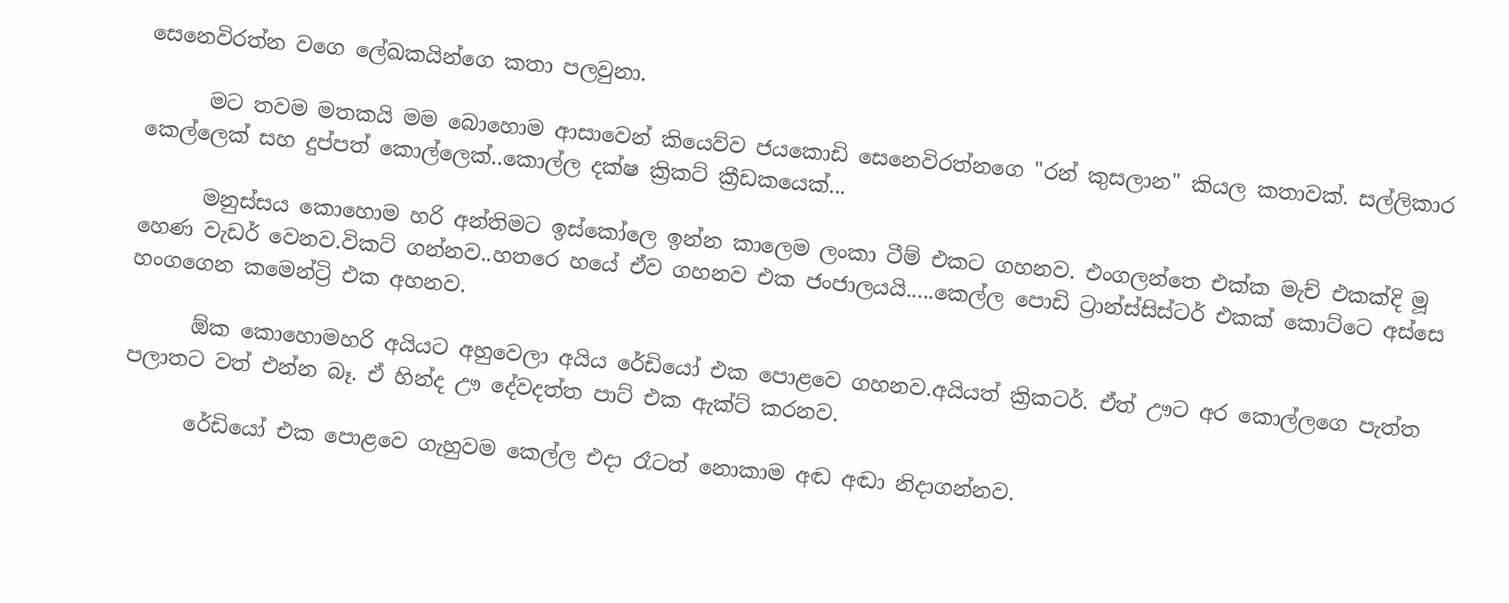සෙනෙවිරත්න වගෙ ලේඛකයින්ගෙ කතා පලවුනා.

      මට තවම මතකයි මම බොහොම ආසාවෙන් කියෙව්ව ජයකොඩි සෙනෙවිරත්නගෙ "රන් කුසලාන" කියල කතාවක්. සල්ලිකාර කෙල්ලෙක් සහ දුප්පත් කොල්ලෙක්..කොල්ල දක්ෂ ක්‍රිකට් ක්‍රීඩකයෙක්...

      මනුස්සය කොහොම හරි අන්තිමට ඉස්කෝලෙ ඉන්න කාලෙම ලංකා ටීම් එකට ගහනව. එංගලන්තෙ එක්ක මැච් එකක්දි මූ හෙණ වැඩර් වෙනව.විකට් ගන්නව..හතරෙ හයේ ඒව ගහනව එක ජංජාලයයි.....කෙල්ල පොඩි ට්‍රාන්ස්සිස්ටර් එකක් කොට්ටෙ අස්සෙ හංගගෙන කමෙන්ට්‍රි එක අහනව.

      ඕක කොහොමහරි අයියට අහුවෙලා අයිය රේඩියෝ එක පොළවෙ ගහනව.අයියත් ක්‍රිකටර්. ඒත් ඌට අර කොල්ලගෙ පැත්ත පලාතට වත් එන්න බෑ. ඒ හින්ද ඌ දේවදත්ත පාට් එක ඇක්ට් කරනව.

      රේඩියෝ එක පොළවෙ ගැහුවම කෙල්ල එදා රෑටත් නොකාම අඬ අඬා නිදාගන්නව.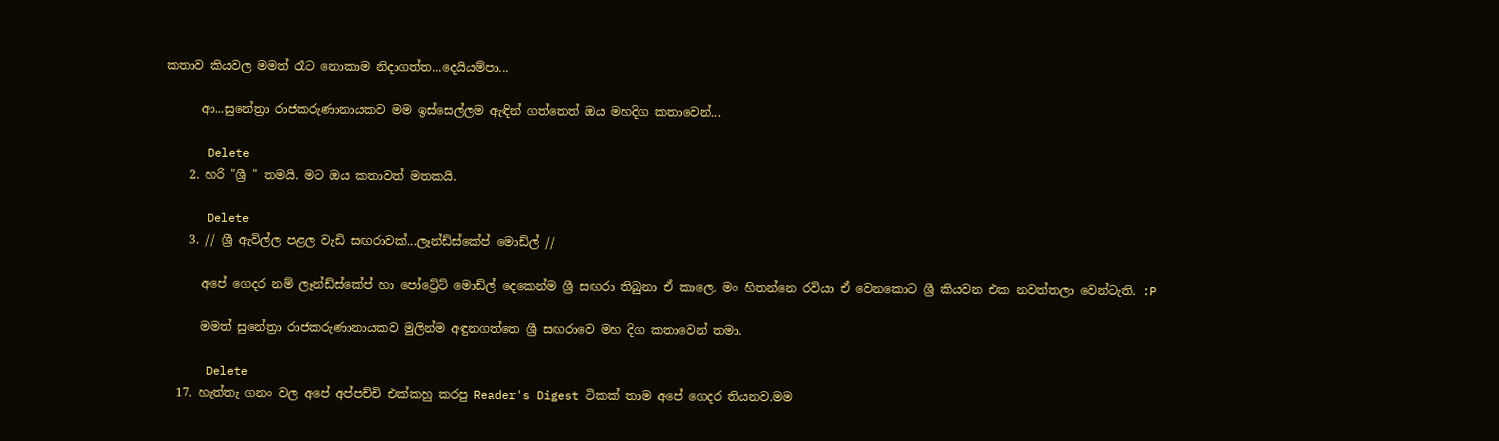කතාව කියවල මමත් රෑට නොකාම නිදාගත්ත...දෙයියම්පා...

      ආ...සුනේත්‍රා රාජකරුණානායකව මම ඉස්සෙල්ලම ඇඳින් ගත්තෙත් ඔය මහදිග කතාවෙන්...

      Delete
    2. හරි "ශ්‍රී " තමයි. මට ඔය කතාවත් මතකයි.

      Delete
    3. // ශ්‍රී ඇවිල්ල පළල වැඩි සඟරාවක්...ලෑන්ඩ්ස්කේප් මොඩ්ල් //

      අපේ ගෙදර නම් ලෑන්ඩ්ස්කේප් හා පෝට්‍රේට් මොඩ්ල් දෙකෙන්ම ශ්‍රී සඟරා තිබුනා ඒ කාලෙ. මං හිතන්නෙ රවියා ඒ වෙනකොට ශ්‍රී කියවන එක නවත්තලා වෙන්ටැති. :P

      මමත් සුනේත්‍රා රාජකරුණානායකව මුලින්ම අඳුනගත්තෙ ශ්‍රී සඟරාවෙ මහ දිග කතාවෙන් තමා.

      Delete
  17. හැත්තැ ගනං වල අපේ අප්පච්චි එක්කහු කරපු Reader's Digest ටිකක් තාම අපේ ගෙදර තියනව.මම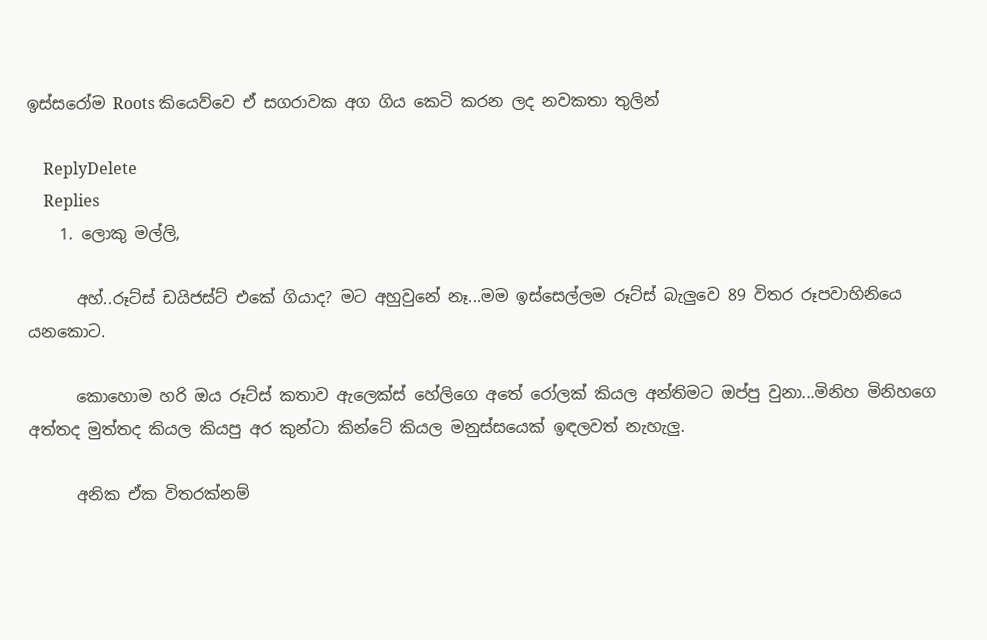ඉස්සරෝම Roots කියෙව්වෙ ඒ සගරාවක අග ගිය කෙටි කරන ලද නවකතා තුලින්

    ReplyDelete
    Replies
    1. ලොකු මල්ලි,

      අහ්..රූට්ස් ඩයිජස්ට් එකේ ගියාද? මට අහුවුනේ නෑ...මම ඉස්සෙල්ලම රූට්ස් බැලුවෙ 89 විතර රූපවාහිනියෙ යනකොට.

      කොහොම හරි ඔය රූට්ස් කතාව ඇලෙක්ස් හේලිගෙ අතේ රෝලක් කියල අන්තිමට ඔප්පු වුනා...මිනිහ මිනිහගෙ අත්තද මුත්තද කියල කියපු අර කුන්ටා කින්ටේ කියල මනුස්සයෙක් ඉඳලවත් නැහැලු.

      අනික ඒක විතරක්නම්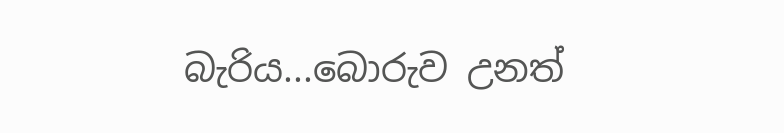බැරිය...බොරුව උනත්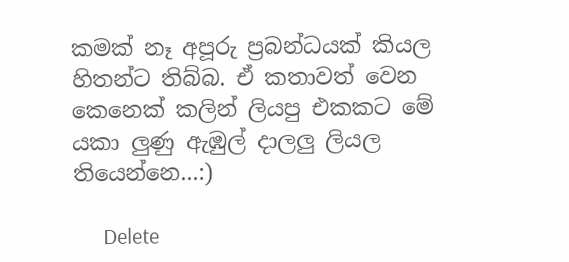කමක් නෑ අපූරු ප්‍රබන්ධයක් කියල හිතන්ට තිබ්බ. ඒ කතාවත් වෙන කෙනෙක් කලින් ලියපු එකකට මේ යකා ලුණු ඇඹුල් දාලලු ලියල තියෙන්නෙ...:)

      Delete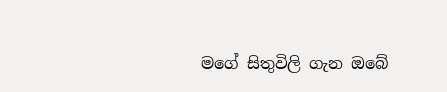මගේ සිතුවිලි ගැන ඔබේ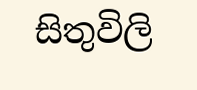සිතුවිලි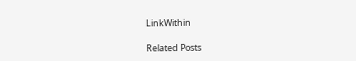LinkWithin

Related Posts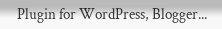Plugin for WordPress, Blogger...